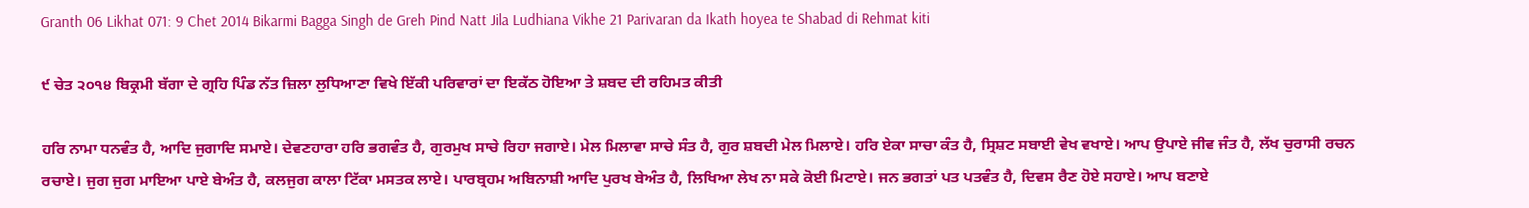Granth 06 Likhat 071: 9 Chet 2014 Bikarmi Bagga Singh de Greh Pind Natt Jila Ludhiana Vikhe 21 Parivaran da Ikath hoyea te Shabad di Rehmat kiti

੯ ਚੇਤ ੨੦੧੪ ਬਿਕ੍ਰਮੀ ਬੱਗਾ ਦੇ ਗ੍ਰਹਿ ਪਿੰਡ ਨੱਤ ਜ਼ਿਲਾ ਲੁਧਿਆਣਾ ਵਿਖੇ ਇੱਕੀ ਪਰਿਵਾਰਾਂ ਦਾ ਇਕੱਠ ਹੋਇਆ ਤੇ ਸ਼ਬਦ ਦੀ ਰਹਿਮਤ ਕੀਤੀ

ਹਰਿ ਨਾਮਾ ਧਨਵੰਤ ਹੈ, ਆਦਿ ਜੁਗਾਦਿ ਸਮਾਏ। ਦੇਵਣਹਾਰਾ ਹਰਿ ਭਗਵੰਤ ਹੈ, ਗੁਰਮੁਖ ਸਾਚੇ ਰਿਹਾ ਜਗਾਏ। ਮੇਲ ਮਿਲਾਵਾ ਸਾਚੇ ਸੰਤ ਹੈ, ਗੁਰ ਸ਼ਬਦੀ ਮੇਲ ਮਿਲਾਏ। ਹਰਿ ਏਕਾ ਸਾਚਾ ਕੰਤ ਹੈ, ਸ੍ਰਿਸ਼ਟ ਸਬਾਈ ਵੇਖ ਵਖਾਏ। ਆਪ ਉਪਾਏ ਜੀਵ ਜੰਤ ਹੈ, ਲੱਖ ਚੁਰਾਸੀ ਰਚਨ ਰਚਾਏ। ਜੁਗ ਜੁਗ ਮਾਇਆ ਪਾਏ ਬੇਅੰਤ ਹੈ, ਕਲਜੁਗ ਕਾਲਾ ਟਿੱਕਾ ਮਸਤਕ ਲਾਏ। ਪਾਰਬ੍ਰਹਮ ਅਬਿਨਾਸ਼ੀ ਆਦਿ ਪੁਰਖ ਬੇਅੰਤ ਹੈ, ਲਿਖਿਆ ਲੇਖ ਨਾ ਸਕੇ ਕੋਈ ਮਿਟਾਏ। ਜਨ ਭਗਤਾਂ ਪਤ ਪਤਵੰਤ ਹੈ, ਦਿਵਸ ਰੈਣ ਹੋਏ ਸਹਾਏ। ਆਪ ਬਣਾਏ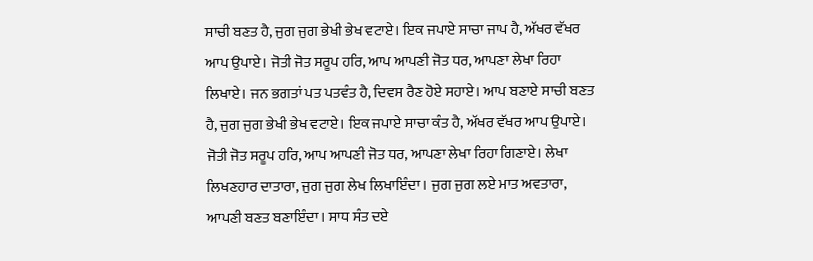ਸਾਚੀ ਬਣਤ ਹੈ, ਜੁਗ ਜੁਗ ਭੇਖੀ ਭੇਖ ਵਟਾਏ। ਇਕ ਜਪਾਏ ਸਾਚਾ ਜਾਪ ਹੈ, ਅੱਖਰ ਵੱਖਰ ਆਪ ਉਪਾਏ। ਜੋਤੀ ਜੋਤ ਸਰੂਪ ਹਰਿ, ਆਪ ਆਪਣੀ ਜੋਤ ਧਰ, ਆਪਣਾ ਲੇਖਾ ਰਿਹਾ ਲਿਖਾਏ। ਜਨ ਭਗਤਾਂ ਪਤ ਪਤਵੰਤ ਹੈ, ਦਿਵਸ ਰੈਣ ਹੋਏ ਸਹਾਏ। ਆਪ ਬਣਾਏ ਸਾਚੀ ਬਣਤ ਹੈ, ਜੁਗ ਜੁਗ ਭੇਖੀ ਭੇਖ ਵਟਾਏ। ਇਕ ਜਪਾਏ ਸਾਚਾ ਕੰਤ ਹੈ, ਅੱਖਰ ਵੱਖਰ ਆਪ ਉਪਾਏ। ਜੋਤੀ ਜੋਤ ਸਰੂਪ ਹਰਿ, ਆਪ ਆਪਣੀ ਜੋਤ ਧਰ, ਆਪਣਾ ਲੇਖਾ ਰਿਹਾ ਗਿਣਾਏ। ਲੇਖਾ ਲਿਖਣਹਾਰ ਦਾਤਾਰਾ, ਜੁਗ ਜੁਗ ਲੇਖ ਲਿਖਾਇੰਦਾ। ਜੁਗ ਜੁਗ ਲਏ ਮਾਤ ਅਵਤਾਰਾ, ਆਪਣੀ ਬਣਤ ਬਣਾਇੰਦਾ। ਸਾਧ ਸੰਤ ਦਏ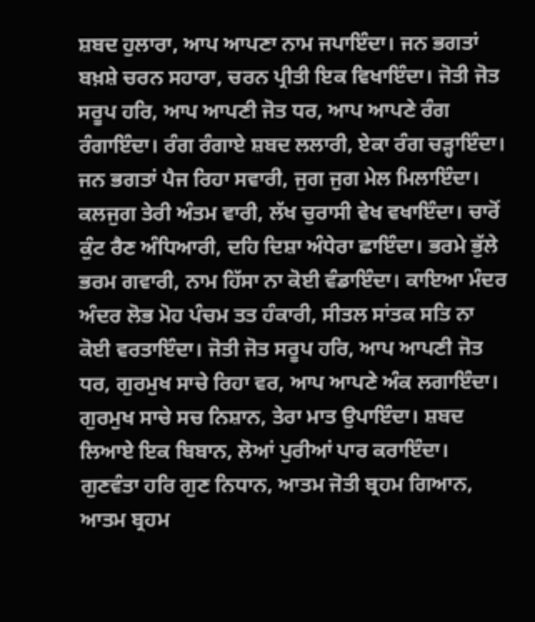ਸ਼ਬਦ ਹੁਲਾਰਾ, ਆਪ ਆਪਣਾ ਨਾਮ ਜਪਾਇੰਦਾ। ਜਨ ਭਗਤਾਂ ਬਖ਼ਸ਼ੇ ਚਰਨ ਸਹਾਰਾ, ਚਰਨ ਪ੍ਰੀਤੀ ਇਕ ਵਿਖਾਇੰਦਾ। ਜੋਤੀ ਜੋਤ ਸਰੂਪ ਹਰਿ, ਆਪ ਆਪਣੀ ਜੋਤ ਧਰ, ਆਪ ਆਪਣੇ ਰੰਗ ਰੰਗਾਇੰਦਾ। ਰੰਗ ਰੰਗਾਏ ਸ਼ਬਦ ਲਲਾਰੀ, ਏਕਾ ਰੰਗ ਚੜ੍ਹਾਇੰਦਾ। ਜਨ ਭਗਤਾਂ ਪੈਜ ਰਿਹਾ ਸਵਾਰੀ, ਜੁਗ ਜੁਗ ਮੇਲ ਮਿਲਾਇੰਦਾ। ਕਲਜੁਗ ਤੇਰੀ ਅੰਤਮ ਵਾਰੀ, ਲੱਖ ਚੁਰਾਸੀ ਵੇਖ ਵਖਾਇੰਦਾ। ਚਾਰੋਂ ਕੁੰਟ ਰੈਣ ਅੰਧਿਆਰੀ, ਦਹਿ ਦਿਸ਼ਾ ਅੰਧੇਰਾ ਛਾਇੰਦਾ। ਭਰਮੇ ਭੁੱਲੇ ਭਰਮ ਗਵਾਰੀ, ਨਾਮ ਹਿੱਸਾ ਨਾ ਕੋਈ ਵੰਡਾਇੰਦਾ। ਕਾਇਆ ਮੰਦਰ ਅੰਦਰ ਲੋਭ ਮੋਹ ਪੰਚਮ ਤਤ ਹੰਕਾਰੀ, ਸੀਤਲ ਸਾਂਤਕ ਸਤਿ ਨਾ ਕੋਈ ਵਰਤਾਇੰਦਾ। ਜੋਤੀ ਜੋਤ ਸਰੂਪ ਹਰਿ, ਆਪ ਆਪਣੀ ਜੋਤ ਧਰ, ਗੁਰਮੁਖ ਸਾਚੇ ਰਿਹਾ ਵਰ, ਆਪ ਆਪਣੇ ਅੰਕ ਲਗਾਇੰਦਾ। ਗੁਰਮੁਖ ਸਾਚੇ ਸਚ ਨਿਸ਼ਾਨ, ਤੇਰਾ ਮਾਤ ਉਪਾਇੰਦਾ। ਸ਼ਬਦ ਲਿਆਏ ਇਕ ਬਿਬਾਨ, ਲੋਆਂ ਪੁਰੀਆਂ ਪਾਰ ਕਰਾਇੰਦਾ। ਗੁਣਵੰਤਾ ਹਰਿ ਗੁਣ ਨਿਧਾਨ, ਆਤਮ ਜੋਤੀ ਬ੍ਰਹਮ ਗਿਆਨ, ਆਤਮ ਬ੍ਰਹਮ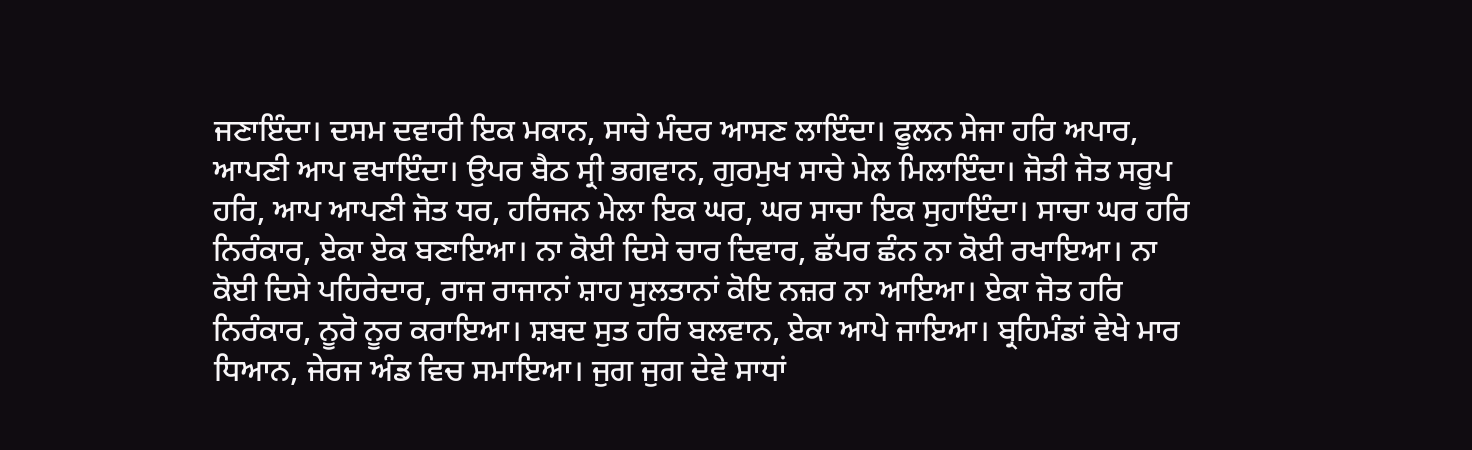ਜਣਾਇੰਦਾ। ਦਸਮ ਦਵਾਰੀ ਇਕ ਮਕਾਨ, ਸਾਚੇ ਮੰਦਰ ਆਸਣ ਲਾਇੰਦਾ। ਫੂਲਨ ਸੇਜਾ ਹਰਿ ਅਪਾਰ, ਆਪਣੀ ਆਪ ਵਖਾਇੰਦਾ। ਉਪਰ ਬੈਠ ਸ੍ਰੀ ਭਗਵਾਨ, ਗੁਰਮੁਖ ਸਾਚੇ ਮੇਲ ਮਿਲਾਇੰਦਾ। ਜੋਤੀ ਜੋਤ ਸਰੂਪ ਹਰਿ, ਆਪ ਆਪਣੀ ਜੋਤ ਧਰ, ਹਰਿਜਨ ਮੇਲਾ ਇਕ ਘਰ, ਘਰ ਸਾਚਾ ਇਕ ਸੁਹਾਇੰਦਾ। ਸਾਚਾ ਘਰ ਹਰਿ ਨਿਰੰਕਾਰ, ਏਕਾ ਏਕ ਬਣਾਇਆ। ਨਾ ਕੋਈ ਦਿਸੇ ਚਾਰ ਦਿਵਾਰ, ਛੱਪਰ ਛੰਨ ਨਾ ਕੋਈ ਰਖਾਇਆ। ਨਾ ਕੋਈ ਦਿਸੇ ਪਹਿਰੇਦਾਰ, ਰਾਜ ਰਾਜਾਨਾਂ ਸ਼ਾਹ ਸੁਲਤਾਨਾਂ ਕੋਇ ਨਜ਼ਰ ਨਾ ਆਇਆ। ਏਕਾ ਜੋਤ ਹਰਿ ਨਿਰੰਕਾਰ, ਨੂਰੋ ਨੂਰ ਕਰਾਇਆ। ਸ਼ਬਦ ਸੁਤ ਹਰਿ ਬਲਵਾਨ, ਏਕਾ ਆਪੇ ਜਾਇਆ। ਬ੍ਰਹਿਮੰਡਾਂ ਵੇਖੇ ਮਾਰ ਧਿਆਨ, ਜੇਰਜ ਅੰਡ ਵਿਚ ਸਮਾਇਆ। ਜੁਗ ਜੁਗ ਦੇਵੇ ਸਾਧਾਂ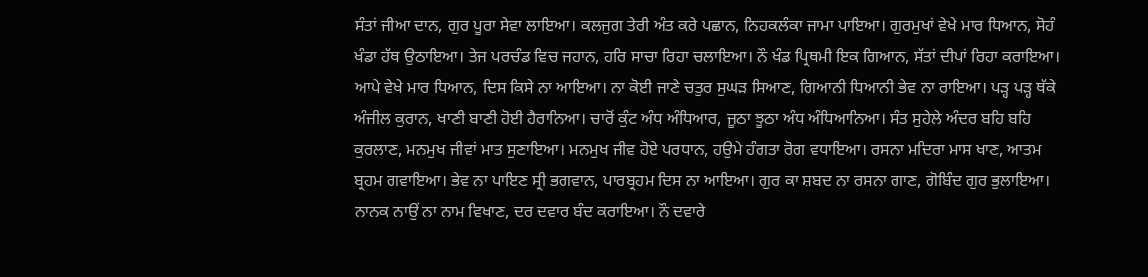ਸੰਤਾਂ ਜੀਆ ਦਾਨ, ਗੁਰ ਪੂਰਾ ਸੇਵਾ ਲਾਇਆ। ਕਲਜੁਗ ਤੇਰੀ ਅੰਤ ਕਰੇ ਪਛਾਨ, ਨਿਹਕਲੰਕਾ ਜਾਮਾ ਪਾਇਆ। ਗੁਰਮੁਖਾਂ ਵੇਖੇ ਮਾਰ ਧਿਆਨ, ਸੋਹੰ ਖੰਡਾ ਹੱਥ ਉਠਾਇਆ। ਤੇਜ ਪਰਚੰਡ ਵਿਚ ਜਹਾਨ, ਹਰਿ ਸਾਚਾ ਰਿਹਾ ਚਲਾਇਆ। ਨੌ ਖੰਡ ਪ੍ਰਿਥਮੀ ਇਕ ਗਿਆਨ, ਸੱਤਾਂ ਦੀਪਾਂ ਰਿਹਾ ਕਰਾਇਆ। ਆਪੇ ਵੇਖੇ ਮਾਰ ਧਿਆਨ, ਦਿਸ ਕਿਸੇ ਨਾ ਆਇਆ। ਨਾ ਕੋਈ ਜਾਣੇ ਚਤੁਰ ਸੁਘੜ ਸਿਆਣ, ਗਿਆਨੀ ਧਿਆਨੀ ਭੇਵ ਨਾ ਰਾਇਆ। ਪੜ੍ਹ ਪੜ੍ਹ ਥੱਕੇ ਅੰਜੀਲ ਕੁਰਾਨ, ਖਾਣੀ ਬਾਣੀ ਹੋਈ ਹੈਰਾਨਿਆ। ਚਾਰੋਂ ਕੁੰਟ ਅੰਧ ਅੰਧਿਆਰ, ਜੂਠਾ ਝੂਠਾ ਅੰਧ ਅੰਧਿਆਨਿਆ। ਸੰਤ ਸੁਹੇਲੇ ਅੰਦਰ ਬਹਿ ਬਹਿ ਕੁਰਲਾਣ, ਮਨਮੁਖ ਜੀਵਾਂ ਮਾਤ ਸੁਣਾਇਆ। ਮਨਮੁਖ ਜੀਵ ਹੋਏ ਪਰਧਾਨ, ਹਉਮੇ ਹੰਗਤਾ ਰੋਗ ਵਧਾਇਆ। ਰਸਨਾ ਮਦਿਰਾ ਮਾਸ ਖਾਣ, ਆਤਮ ਬ੍ਰਹਮ ਗਵਾਇਆ। ਭੇਵ ਨਾ ਪਾਇਣ ਸ੍ਰੀ ਭਗਵਾਨ, ਪਾਰਬ੍ਰਹਮ ਦਿਸ ਨਾ ਆਇਆ। ਗੁਰ ਕਾ ਸ਼ਬਦ ਨਾ ਰਸਨਾ ਗਾਣ, ਗੋਬਿੰਦ ਗੁਰ ਭੁਲਾਇਆ। ਨਾਨਕ ਨਾਉਂ ਨਾ ਨਾਮ ਵਿਖਾਣ, ਦਰ ਦਵਾਰ ਬੰਦ ਕਰਾਇਆ। ਨੌ ਦਵਾਰੇ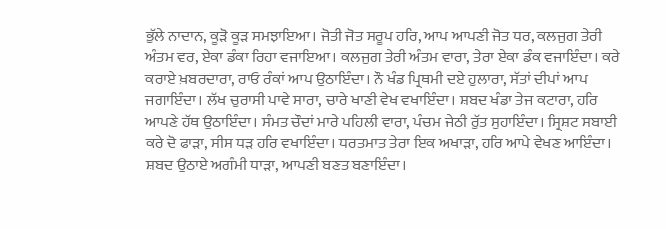ਭੁੱਲੇ ਨਾਦਾਨ, ਕੂੜੋ ਕੂੜ ਸਮਝਾਇਆ। ਜੋਤੀ ਜੋਤ ਸਰੂਪ ਹਰਿ, ਆਪ ਆਪਣੀ ਜੋਤ ਧਰ, ਕਲਜੁਗ ਤੇਰੀ ਅੰਤਮ ਵਰ, ਏਕਾ ਡੰਕਾ ਰਿਹਾ ਵਜਾਇਆ। ਕਲਜੁਗ ਤੇਰੀ ਅੰਤਮ ਵਾਰਾ, ਤੇਰਾ ਏਕਾ ਡੰਕ ਵਜਾਇੰਦਾ। ਕਰੇ ਕਰਾਏ ਖ਼ਬਰਦਾਰਾ, ਰਾਓ ਰੰਕਾਂ ਆਪ ਉਠਾਇੰਦਾ। ਨੌ ਖੰਡ ਪ੍ਰਿਥਮੀ ਦਏ ਹੁਲਾਰਾ, ਸੱਤਾਂ ਦੀਪਾਂ ਆਪ ਜਗਾਇੰਦਾ। ਲੱਖ ਚੁਰਾਸੀ ਪਾਵੇ ਸਾਰਾ, ਚਾਰੇ ਖਾਣੀ ਵੇਖ ਵਖਾਇੰਦਾ। ਸ਼ਬਦ ਖੰਡਾ ਤੇਜ ਕਟਾਰਾ, ਹਰਿ ਆਪਣੇ ਹੱਥ ਉਠਾਇੰਦਾ। ਸੰਮਤ ਚੌਦਾਂ ਮਾਰੇ ਪਹਿਲੀ ਵਾਰਾ, ਪੰਚਮ ਜੇਠੀ ਰੁੱਤ ਸੁਹਾਇੰਦਾ। ਸ੍ਰਿਸ਼ਟ ਸਬਾਈ ਕਰੇ ਦੋ ਫਾੜਾ, ਸੀਸ ਧੜ ਹਰਿ ਵਖਾਇੰਦਾ। ਧਰਤਮਾਤ ਤੇਰਾ ਇਕ ਅਖਾੜਾ, ਹਰਿ ਆਪੇ ਵੇਖਣ ਆਇੰਦਾ। ਸ਼ਬਦ ਉਠਾਏ ਅਗੰਮੀ ਧਾੜਾ, ਆਪਣੀ ਬਣਤ ਬਣਾਇੰਦਾ।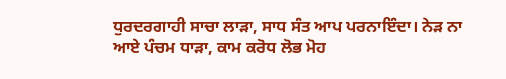ਧੁਰਦਰਗਾਹੀ ਸਾਚਾ ਲਾੜਾ, ਸਾਧ ਸੰਤ ਆਪ ਪਰਨਾਇੰਦਾ। ਨੇੜ ਨਾ ਆਏ ਪੰਚਮ ਧਾੜਾ, ਕਾਮ ਕਰੋਧ ਲੋਭ ਮੋਹ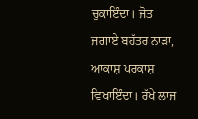ਚੁਕਾਇੰਦਾ। ਜੋਤ ਜਗਾਏ ਬਹੱਤਰ ਨਾੜਾ, ਆਕਾਸ਼ ਪਰਕਾਸ਼ ਵਿਖਾਇੰਦਾ। ਰੱਖੇ ਲਾਜ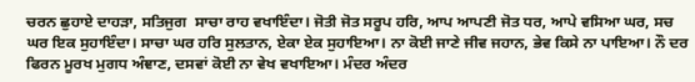ਚਰਨ ਛੁਹਾਏ ਦਾਹੜਾ, ਸਤਿਜੁਗ  ਸਾਚਾ ਰਾਹ ਵਖਾਇੰਦਾ। ਜੋਤੀ ਜੋਤ ਸਰੂਪ ਹਰਿ, ਆਪ ਆਪਣੀ ਜੋਤ ਧਰ, ਆਪੇ ਵਸਿਆ ਘਰ, ਸਚ ਘਰ ਇਕ ਸੁਹਾਇੰਦਾ। ਸਾਚਾ ਘਰ ਹਰਿ ਸੁਲਤਾਨ, ਏਕਾ ਏਕ ਸੁਹਾਇਆ। ਨਾ ਕੋਈ ਜਾਣੇ ਜੀਵ ਜਹਾਨ, ਭੇਵ ਕਿਸੇ ਨਾ ਪਾਇਆ। ਨੌ ਦਰ ਫਿਰਨ ਮੂਰਖ ਮੁਗਧ ਅੰਞਾਣ, ਦਸਵਾਂ ਕੋਈ ਨਾ ਵੇਖ ਵਖਾਇਆ। ਮੰਦਰ ਅੰਦਰ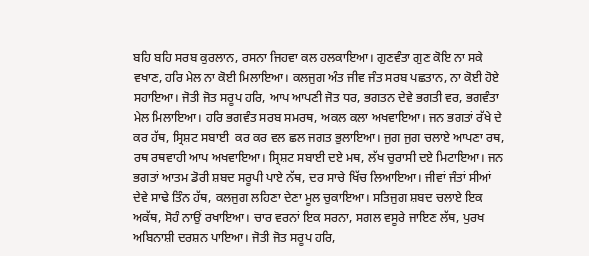ਬਹਿ ਬਹਿ ਸਰਬ ਕੁਰਲਾਨ, ਰਸਨਾ ਜਿਹਵਾ ਕਲ ਹਲਕਾਇਆ। ਗੁਣਵੰਤਾ ਗੁਣ ਕੋਇ ਨਾ ਸਕੇ ਵਖਾਣ, ਹਰਿ ਮੇਲ ਨਾ ਕੋਈ ਮਿਲਾਇਆ। ਕਲਜੁਗ ਅੰਤ ਜੀਵ ਜੰਤ ਸਰਬ ਪਛਤਾਨ, ਨਾ ਕੋਈ ਹੋਏ ਸਹਾਇਆ। ਜੋਤੀ ਜੋਤ ਸਰੂਪ ਹਰਿ, ਆਪ ਆਪਣੀ ਜੋਤ ਧਰ, ਭਗਤਨ ਦੇਵੇ ਭਗਤੀ ਵਰ, ਭਗਵੰਤਾ ਮੇਲ ਮਿਲਾਇਆ। ਹਰਿ ਭਗਵੰਤ ਸਰਬ ਸਮਰਥ, ਅਕਲ ਕਲਾ ਅਖਵਾਇਆ। ਜਨ ਭਗਤਾਂ ਰੱਖੇ ਦੇ ਕਰ ਹੱਥ, ਸ੍ਰਿਸ਼ਟ ਸਬਾਈ  ਕਰ ਕਰ ਵਲ ਛਲ ਜਗਤ ਭੁਲਾਇਆ। ਜੁਗ ਜੁਗ ਚਲਾਏ ਆਪਣਾ ਰਥ, ਰਥ ਰਥਵਾਹੀ ਆਪ ਅਖਵਾਇਆ। ਸ੍ਰਿਸ਼ਟ ਸਬਾਈ ਦਏ ਮਥ, ਲੱਖ ਚੁਰਾਸੀ ਦਏ ਮਿਟਾਇਆ। ਜਨ ਭਗਤਾਂ ਆਤਮ ਡੋਰੀ ਸ਼ਬਦ ਸਰੂਪੀ ਪਾਏ ਨੱਥ, ਦਰ ਸਾਚੇ ਖਿੱਚ ਲਿਆਇਆ। ਜੀਵਾਂ ਜੰਤਾਂ ਸੀਆਂ ਦੇਵੇ ਸਾਢੇ ਤਿੰਨ ਹੱਥ, ਕਲਜੁਗ ਲਹਿਣਾ ਦੇਣਾ ਮੂਲ ਚੁਕਾਇਆ। ਸਤਿਜੁਗ ਸ਼ਬਦ ਚਲਾਏ ਇਕ ਅਕੱਥ, ਸੋਹੰ ਨਾਉਂ ਰਖਾਇਆ। ਚਾਰ ਵਰਨਾਂ ਇਕ ਸਰਨਾ, ਸਗਲ ਵਸੂਰੇ ਜਾਇਣ ਲੱਥ, ਪੁਰਖ ਅਬਿਨਾਸ਼ੀ ਦਰਸ਼ਨ ਪਾਇਆ। ਜੋਤੀ ਜੋਤ ਸਰੂਪ ਹਰਿ,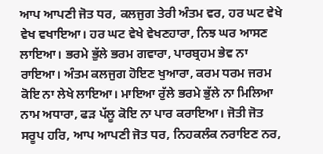ਆਪ ਆਪਣੀ ਜੋਤ ਧਰ, ਕਲਜੁਗ ਤੇਰੀ ਅੰਤਮ ਵਰ, ਹਰ ਘਟ ਵੇਖੇ ਵੇਖ ਵਖਾਇਆ। ਹਰ ਘਟ ਵੇਖੇ ਵੇਖਣਹਾਰਾ, ਨਿਝ ਘਰ ਆਸਣ ਲਾਇਆ। ਭਰਮੇ ਭੁੱਲੇ ਭਰਮ ਗਵਾਰਾ, ਪਾਰਬ੍ਰਹਮ ਭੇਵ ਨਾ ਰਾਇਆ। ਅੰਤਮ ਕਲਜੁਗ ਹੋਇਣ ਖੁਆਰਾ, ਕਰਮ ਧਰਮ ਜਰਮ ਕੋਇ ਨਾ ਲੇਖੇ ਲਾਇਆ। ਮਾਇਆ ਰੁੱਲੇ ਭਰਮੇ ਭੁੱਲੇ ਨਾ ਮਿਲਿਆ ਨਾਮ ਅਧਾਰਾ, ਫੜ ਪੱਲੂ ਕੋਇ ਨਾ ਪਾਰ ਕਰਾਇਆ। ਜੋਤੀ ਜੋਤ ਸਰੂਪ ਹਰਿ, ਆਪ ਆਪਣੀ ਜੋਤ ਧਰ, ਨਿਹਕਲੰਕ ਨਰਾਇਣ ਨਰ,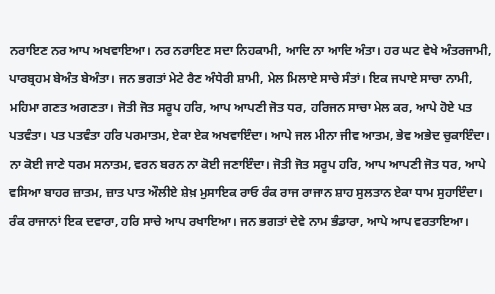ਨਰਾਇਣ ਨਰ ਆਪ ਅਖਵਾਇਆ। ਨਰ ਨਰਾਇਣ ਸਦਾ ਨਿਹਕਾਮੀ, ਆਦਿ ਨਾ ਆਦਿ ਅੰਤਾ। ਹਰ ਘਟ ਵੇਖੇ ਅੰਤਰਜਾਮੀ, ਪਾਰਬ੍ਰਹਮ ਬੇਅੰਤ ਬੇਅੰਤਾ। ਜਨ ਭਗਤਾਂ ਮੇਟੇ ਰੈਣ ਅੰਧੇਰੀ ਸ਼ਾਮੀ, ਮੇਲ ਮਿਲਾਏ ਸਾਚੇ ਸੰਤਾਂ। ਇਕ ਜਪਾਏ ਸਾਚਾ ਨਾਮੀ, ਮਹਿਮਾ ਗਣਤ ਅਗਣਤਾ। ਜੋਤੀ ਜੋਤ ਸਰੂਪ ਹਰਿ, ਆਪ ਆਪਣੀ ਜੋਤ ਧਰ, ਹਰਿਜਨ ਸਾਚਾ ਮੇਲ ਕਰ, ਆਪੇ ਹੋਏ ਪਤ ਪਤਵੰਤਾ। ਪਤ ਪਤਵੰਤਾ ਹਰਿ ਪਰਮਾਤਮ, ਏਕਾ ਏਕ ਅਖਵਾਇੰਦਾ। ਆਪੇ ਜਲ ਮੀਨਾ ਜੀਵ ਆਤਮ, ਭੇਵ ਅਭੇਦ ਚੁਕਾਇੰਦਾ। ਨਾ ਕੋਈ ਜਾਣੇ ਧਰਮ ਸਨਾਤਮ, ਵਰਨ ਬਰਨ ਨਾ ਕੋਈ ਜਣਾਇੰਦਾ। ਜੋਤੀ ਜੋਤ ਸਰੂਪ ਹਰਿ, ਆਪ ਆਪਣੀ ਜੋਤ ਧਰ, ਆਪੇ ਵਸਿਆ ਬਾਹਰ ਜ਼ਾਤਮ, ਜ਼ਾਤ ਪਾਤ ਔਲੀਏ ਸ਼ੇਖ਼ ਮੁਸਾਇਕ ਰਾਓ ਰੰਕ ਰਾਜ ਰਾਜਾਨ ਸ਼ਾਹ ਸੁਲਤਾਨ ਏਕਾ ਧਾਮ ਸੁਹਾਇੰਦਾ। ਰੰਕ ਰਾਜਾਨਾਂ ਇਕ ਦਵਾਰਾ, ਹਰਿ ਸਾਚੇ ਆਪ ਰਖਾਇਆ। ਜਨ ਭਗਤਾਂ ਦੇਵੇ ਨਾਮ ਭੰਡਾਰਾ, ਆਪੇ ਆਪ ਵਰਤਾਇਆ।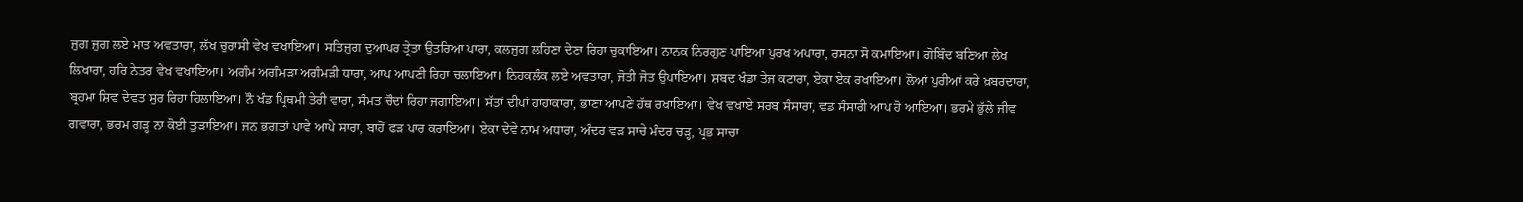ਜੁਗ ਜੁਗ ਲਏ ਮਾਤ ਅਵਤਾਰਾ, ਲੱਖ ਚੁਰਾਸੀ ਵੇਖ ਵਖਾਇਆ। ਸਤਿਜੁਗ ਦੁਆਪਰ ਤ੍ਰੇਤਾ ਉਤਰਿਆ ਪਾਰਾ, ਕਲਜੁਗ ਲਹਿਣਾ ਦੇਣਾ ਰਿਹਾ ਚੁਕਾਇਆ। ਨਾਨਕ ਨਿਰਗੁਣ ਪਾਇਆ ਪੁਰਖ ਅਪਾਰਾ, ਰਸਨਾ ਸੋ ਕਮਾਇਆ। ਗੋਬਿੰਦ ਬਣਿਆ ਲੇਖ ਲਿਖਾਰਾ, ਹਰਿ ਨੇਤਰ ਵੇਖ ਵਖਾਇਆ। ਅਗੰਮ ਅਗੰਮੜਾ ਅਗੰਮੜੀ ਧਾਰਾ, ਆਪ ਆਪਣੀ ਰਿਹਾ ਚਲਾਇਆ। ਨਿਹਕਲੰਕ ਲਏ ਅਵਤਾਰਾ, ਜੋਤੀ ਜੋਤ ਉਪਾਇਆ। ਸ਼ਬਦ ਖੰਡਾ ਤੇਜ ਕਟਾਰਾ, ਏਕਾ ਏਕ ਰਖਾਇਆ। ਲੋਆਂ ਪੁਰੀਆਂ ਕਰੇ ਖ਼ਬਰਦਾਰਾ, ਬ੍ਰਹਮਾ ਸ਼ਿਵ ਦੇਵਤ ਸੁਰ ਰਿਹਾ ਹਿਲਾਇਆ। ਨੌ ਖੰਡ ਪ੍ਰਿਥਮੀ ਤੇਰੀ ਵਾਰਾ, ਸੰਮਤ ਚੌਦਾਂ ਰਿਹਾ ਜਗਾਇਆ। ਸੱਤਾਂ ਦੀਪਾਂ ਹਾਹਾਕਾਰਾ, ਭਾਣਾ ਆਪਣੇ ਹੱਥ ਰਖਾਇਆ। ਵੇਖ ਵਖਾਏ ਸਰਬ ਸੰਸਾਰਾ, ਵਡ ਸੰਸਾਰੀ ਆਪ ਹੋ ਆਇਆ। ਭਰਮੇ ਭੁੱਲੇ ਜੀਵ ਗਵਾਰਾ, ਭਰਮ ਗੜ੍ਹ ਨਾ ਕੋਈ ਤੁੜਾਇਆ। ਜਨ ਭਗਤਾਂ ਪਾਵੇ ਆਪੇ ਸਾਰਾ, ਬਾਹੋਂ ਫੜ ਪਾਰ ਕਰਾਇਆ। ਏਕਾ ਦੇਵੇ ਨਾਮ ਅਧਾਰਾ, ਅੰਦਰ ਵੜ ਸਾਚੇ ਮੰਦਰ ਚੜ੍ਹ, ਪ੍ਰਭ ਸਾਚਾ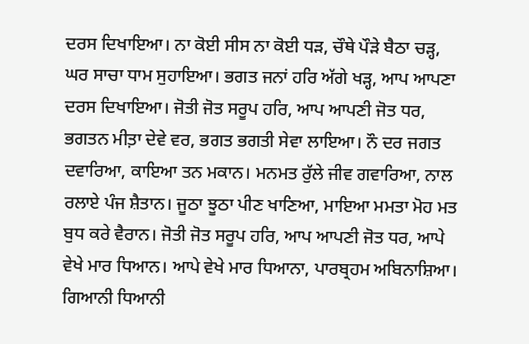ਦਰਸ ਦਿਖਾਇਆ। ਨਾ ਕੋਈ ਸੀਸ ਨਾ ਕੋਈ ਧੜ, ਚੌਥੇ ਪੌੜੇ ਬੈਠਾ ਚੜ੍ਹ, ਘਰ ਸਾਚਾ ਧਾਮ ਸੁਹਾਇਆ। ਭਗਤ ਜਨਾਂ ਹਰਿ ਅੱਗੇ ਖੜ੍ਹ, ਆਪ ਆਪਣਾ ਦਰਸ ਦਿਖਾਇਆ। ਜੋਤੀ ਜੋਤ ਸਰੂਪ ਹਰਿ, ਆਪ ਆਪਣੀ ਜੋਤ ਧਰ, ਭਗਤਨ ਮੀਤ਼ਾ ਦੇਵੇ ਵਰ, ਭਗਤ ਭਗਤੀ ਸੇਵਾ ਲਾਇਆ। ਨੌ ਦਰ ਜਗਤ ਦਵਾਰਿਆ, ਕਾਇਆ ਤਨ ਮਕਾਨ। ਮਨਮਤ ਰੁੱਲੇ ਜੀਵ ਗਵਾਰਿਆ, ਨਾਲ ਰਲਾਏ ਪੰਜ ਸ਼ੈਤਾਨ। ਜੂਠਾ ਝੂਠਾ ਪੀਣ ਖਾਣਿਆ, ਮਾਇਆ ਮਮਤਾ ਮੋਹ ਮਤ ਬੁਧ ਕਰੇ ਵੈਰਾਨ। ਜੋਤੀ ਜੋਤ ਸਰੂਪ ਹਰਿ, ਆਪ ਆਪਣੀ ਜੋਤ ਧਰ, ਆਪੇ ਵੇਖੇ ਮਾਰ ਧਿਆਨ। ਆਪੇ ਵੇਖੇ ਮਾਰ ਧਿਆਨਾ, ਪਾਰਬ੍ਰਹਮ ਅਬਿਨਾਸ਼ਿਆ। ਗਿਆਨੀ ਧਿਆਨੀ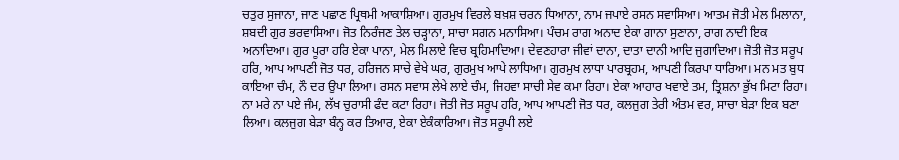ਚਤੁਰ ਸੁਜਾਨਾ, ਜਾਣ ਪਛਾਣ ਪ੍ਰਿਥਮੀ ਆਕਾਸ਼ਿਆ। ਗੁਰਮੁਖ ਵਿਰਲੇ ਬਖ਼ਸ਼ ਚਰਨ ਧਿਆਨਾ, ਨਾਮ ਜਪਾਏ ਰਸਨ ਸਵਾਸਿਆ। ਆਤਮ ਜੋਤੀ ਮੇਲ ਮਿਲਾਨਾ, ਸ਼ਬਦੀ ਗੁਰ ਭਰਵਾਸਿਆ। ਜੋਤ ਨਿਰੰਜਣ ਤੇਲ ਚੜ੍ਹਾਨਾ, ਸਾਚਾ ਸਗਨ ਮਨਾਸਿਆ। ਪੰਚਮ ਰਾਗ ਅਨਾਦ ਏਕਾ ਗਾਨਾ ਸੁਣਾਨਾ, ਰਾਗ ਨਾਦੀ ਇਕ ਅਨਾਦਿਆ। ਗੁਰ ਪੂਰਾ ਹਰਿ ਏਕਾ ਪਾਨਾ, ਮੇਲ ਮਿਲਾਏ ਵਿਚ ਬ੍ਰਹਿਮਾਦਿਆ। ਦੇਵਣਹਾਰਾ ਜੀਵਾਂ ਦਾਨਾ, ਦਾਤਾ ਦਾਨੀ ਆਦਿ ਜੁਗਾਦਿਆ। ਜੋਤੀ ਜੋਤ ਸਰੂਪ ਹਰਿ, ਆਪ ਆਪਣੀ ਜੋਤ ਧਰ, ਹਰਿਜਨ ਸਾਚੇ ਵੇਖੇ ਘਰ, ਗੁਰਮੁਖ ਆਪੇ ਲਾਧਿਆ। ਗੁਰਮੁਖ ਲਾਧਾ ਪਾਰਬ੍ਰਹਮ, ਆਪਣੀ ਕਿਰਪਾ ਧਾਰਿਆ। ਮਨ ਮਤ ਬੁਧ ਕਾਇਆ ਚੰਮ, ਨੌ ਦਰ ਉਪਾ ਲਿਆ। ਰਸਨ ਸਵਾਸ ਲੇਖੇ ਲਾਏ ਚੰਮ, ਜਿਹਵਾ ਸਾਚੀ ਸੇਵ ਕਮਾ ਰਿਹਾ। ਏਕਾ ਆਹਾਰ ਖਵਾਏ ਤਮ, ਤ੍ਰਿਸ਼ਨਾ ਭੁੱਖ ਮਿਟਾ ਰਿਹਾ। ਨਾ ਮਰੇ ਨਾ ਪਏ ਜੰਮ, ਲੱਖ ਚੁਰਾਸੀ ਫੰਦ ਕਟਾ ਰਿਹਾ। ਜੋਤੀ ਜੋਤ ਸਰੂਪ ਹਰਿ, ਆਪ ਆਪਣੀ ਜੋਤ ਧਰ, ਕਲਜੁਗ ਤੇਰੀ ਅੰਤਮ ਵਰ, ਸਾਚਾ ਬੇੜਾ ਇਕ ਬਣਾ ਲਿਆ। ਕਲਜੁਗ ਬੇੜਾ ਬੰਨ੍ਹ ਕਰ ਤਿਆਰ, ਏਕਾ ਏਕੰਕਾਰਿਆ। ਜੋਤ ਸਰੂਪੀ ਲਏ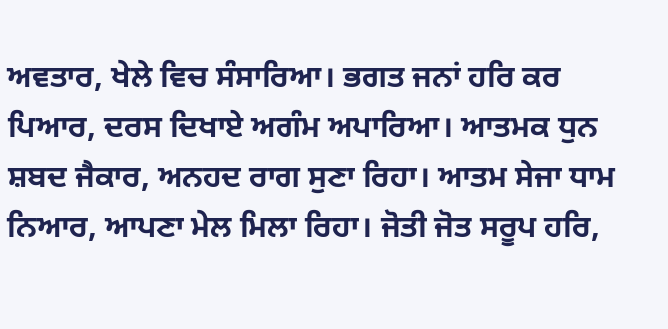ਅਵਤਾਰ, ਖੇਲੇ ਵਿਚ ਸੰਸਾਰਿਆ। ਭਗਤ ਜਨਾਂ ਹਰਿ ਕਰ ਪਿਆਰ, ਦਰਸ ਦਿਖਾਏ ਅਗੰਮ ਅਪਾਰਿਆ। ਆਤਮਕ ਧੁਨ ਸ਼ਬਦ ਜੈਕਾਰ, ਅਨਹਦ ਰਾਗ ਸੁਣਾ ਰਿਹਾ। ਆਤਮ ਸੇਜਾ ਧਾਮ ਨਿਆਰ, ਆਪਣਾ ਮੇਲ ਮਿਲਾ ਰਿਹਾ। ਜੋਤੀ ਜੋਤ ਸਰੂਪ ਹਰਿ,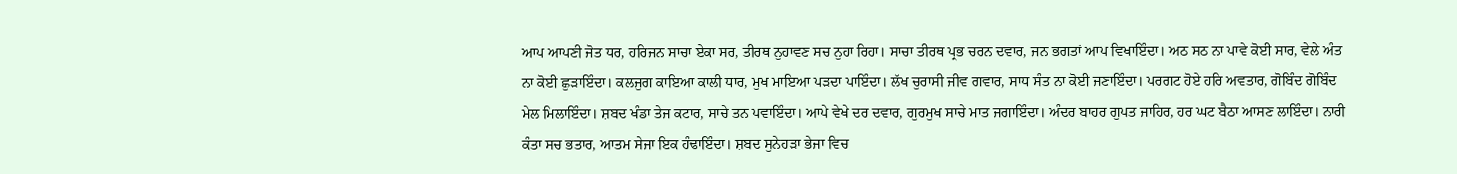ਆਪ ਆਪਣੀ ਜੋਤ ਧਰ, ਹਰਿਜਨ ਸਾਚਾ ਏਕਾ ਸਰ, ਤੀਰਥ ਨੁਹਾਵਣ ਸਚ ਨੁਹਾ ਰਿਹਾ। ਸਾਚਾ ਤੀਰਥ ਪ੍ਰਭ ਚਰਨ ਦਵਾਰ, ਜਨ ਭਗਤਾਂ ਆਪ ਵਿਖਾਇੰਦਾ। ਅਠ ਸਠ ਨਾ ਪਾਵੇ ਕੋਈ ਸਾਰ, ਵੇਲੇ ਅੰਤ ਨਾ ਕੋਈ ਛੁੜਾਇੰਦਾ। ਕਲਜੁਗ ਕਾਇਆ ਕਾਲੀ ਧਾਰ, ਮੁਖ ਮਾਇਆ ਪੜਦਾ ਪਾਇੰਦਾ। ਲੱਖ ਚੁਰਾਸੀ ਜੀਵ ਗਵਾਰ, ਸਾਧ ਸੰਤ ਨਾ ਕੋਈ ਜਣਾਇੰਦਾ। ਪਰਗਟ ਹੋਏ ਹਰਿ ਅਵਤਾਰ, ਗੋਬਿੰਦ ਗੋਬਿੰਦ ਮੇਲ ਮਿਲਾਇੰਦਾ। ਸ਼ਬਦ ਖੰਡਾ ਤੇਜ ਕਟਾਰ, ਸਾਚੇ ਤਨ ਪਵਾਇੰਦਾ। ਆਪੇ ਵੇਖੇ ਦਰ ਦਵਾਰ, ਗੁਰਮੁਖ ਸਾਚੇ ਮਾਤ ਜਗਾਇੰਦਾ। ਅੰਦਰ ਬਾਹਰ ਗੁਪਤ ਜਾਹਿਰ, ਹਰ ਘਟ ਬੈਠਾ ਆਸਣ ਲਾਇੰਦਾ। ਨਾਰੀ ਕੰਤਾ ਸਚ ਭਤਾਰ, ਆਤਮ ਸੇਜਾ ਇਕ ਹੰਢਾਇੰਦਾ। ਸ਼ਬਦ ਸੁਨੇਹੜਾ ਭੇਜਾ ਵਿਚ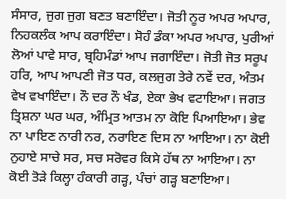ਸੰਸਾਰ, ਜੁਗ ਜੁਗ ਬਣਤ ਬਣਾਇੰਦਾ। ਜੋਤੀ ਨੂਰ ਅਪਰ ਅਪਾਰ, ਨਿਹਕਲੰਕ ਆਪ ਕਰਾਇੰਦਾ। ਸੋਹੰ ਡੰਕਾ ਅਪਰ ਅਪਾਰ, ਪੁਰੀਆਂ ਲੋਆਂ ਪਾਵੇ ਸਾਰ, ਬ੍ਰਹਿਮੰਡਾਂ ਆਪ ਜਗਾਇੰਦਾ। ਜੋਤੀ ਜੋਤ ਸਰੂਪ ਹਰਿ, ਆਪ ਆਪਣੀ ਜੋਤ ਧਰ, ਕਲਜੁਗ ਤੇਰੇ ਨਵੇਂ ਦਰ, ਅੰਤਮ ਵੇਖ ਵਖਾਇੰਦਾ। ਨੌ ਦਰ ਨੌ ਖੰਡ, ਏਕਾ ਭੇਖ ਵਟਾਇਆ। ਜਗਤ ਤ੍ਰਿਸ਼ਨਾ ਘਰ ਘਰ, ਅੰਮ੍ਰਿਤ ਆਤਮ ਨਾ ਕੋਇ ਪਿਆਇਆ। ਭੇਵ ਨਾ ਪਾਇਣ ਨਾਰੀ ਨਰ, ਨਰਾਇਣ ਦਿਸ ਨਾ ਆਇਆ। ਨਾ ਕੋਈ ਨੁਹਾਏ ਸਾਚੇ ਸਰ, ਸਚ ਸਰੋਵਰ ਕਿਸੇ ਹੱਥ ਨਾ ਆਇਆ। ਨਾ ਕੋਈ ਤੋੜੇ ਕਿਲ੍ਹਾ ਹੰਕਾਰੀ ਗੜ੍ਹ, ਪੰਚਾਂ ਗੜ੍ਹ ਬਣਾਇਆ।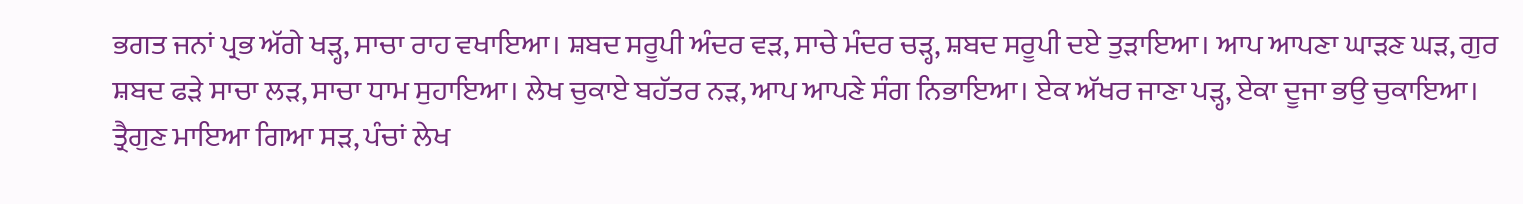ਭਗਤ ਜਨਾਂ ਪ੍ਰਭ ਅੱਗੇ ਖੜ੍ਹ, ਸਾਚਾ ਰਾਹ ਵਖਾਇਆ। ਸ਼ਬਦ ਸਰੂਪੀ ਅੰਦਰ ਵੜ, ਸਾਚੇ ਮੰਦਰ ਚੜ੍ਹ, ਸ਼ਬਦ ਸਰੂਪੀ ਦਏ ਤੁੜਾਇਆ। ਆਪ ਆਪਣਾ ਘਾੜਣ ਘੜ, ਗੁਰ ਸ਼ਬਦ ਫੜੇ ਸਾਚਾ ਲੜ, ਸਾਚਾ ਧਾਮ ਸੁਹਾਇਆ। ਲੇਖ ਚੁਕਾਏ ਬਹੱਤਰ ਨੜ, ਆਪ ਆਪਣੇ ਸੰਗ ਨਿਭਾਇਆ। ਏਕ ਅੱਖਰ ਜਾਣਾ ਪੜ੍ਹ, ਏਕਾ ਦੂਜਾ ਭਉ ਚੁਕਾਇਆ। ਤ੍ਰੈਗੁਣ ਮਾਇਆ ਗਿਆ ਸੜ, ਪੰਚਾਂ ਲੇਖ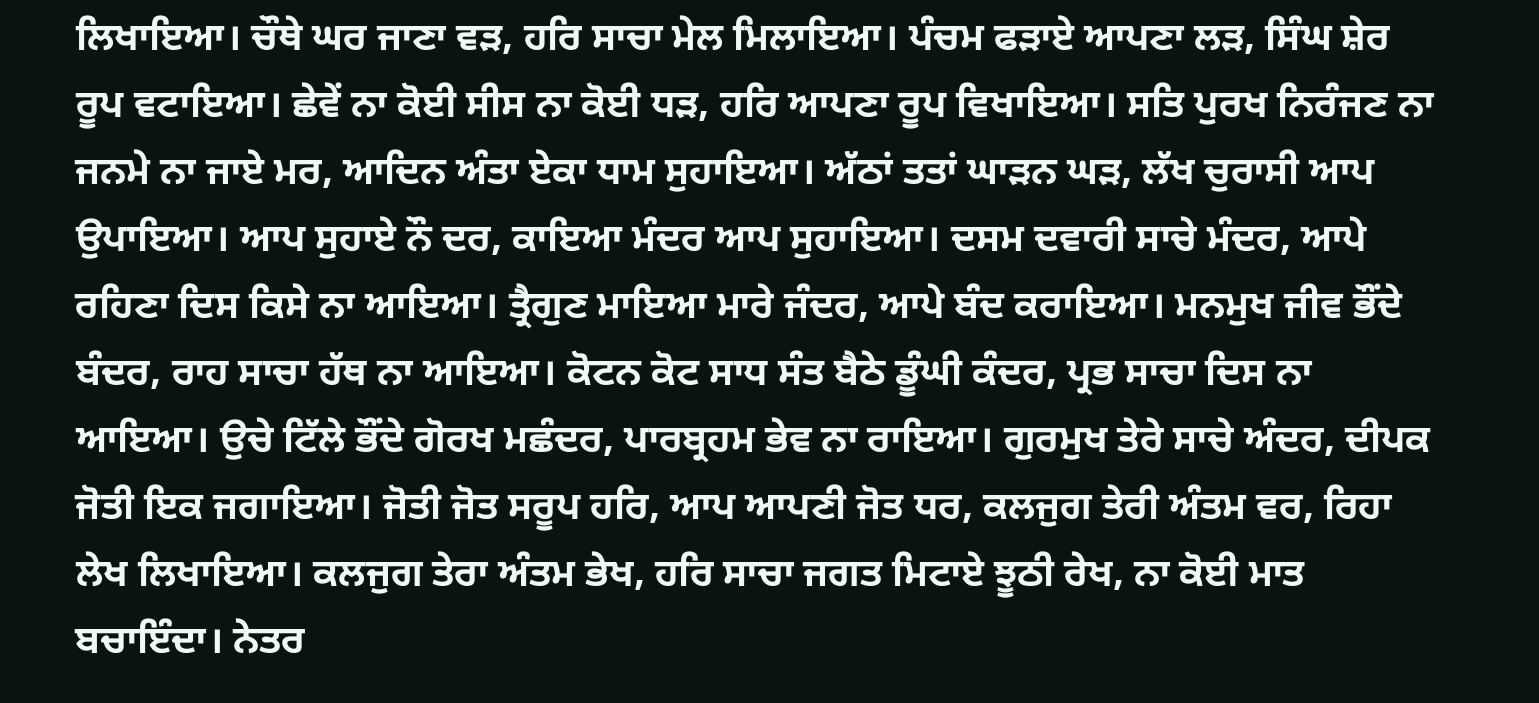ਲਿਖਾਇਆ। ਚੌਥੇ ਘਰ ਜਾਣਾ ਵੜ, ਹਰਿ ਸਾਚਾ ਮੇਲ ਮਿਲਾਇਆ। ਪੰਚਮ ਫੜਾਏ ਆਪਣਾ ਲੜ, ਸਿੰਘ ਸ਼ੇਰ ਰੂਪ ਵਟਾਇਆ। ਛੇਵੇਂ ਨਾ ਕੋਈ ਸੀਸ ਨਾ ਕੋਈ ਧੜ, ਹਰਿ ਆਪਣਾ ਰੂਪ ਵਿਖਾਇਆ। ਸਤਿ ਪੁਰਖ ਨਿਰੰਜਣ ਨਾ ਜਨਮੇ ਨਾ ਜਾਏ ਮਰ, ਆਦਿਨ ਅੰਤਾ ਏਕਾ ਧਾਮ ਸੁਹਾਇਆ। ਅੱਠਾਂ ਤਤਾਂ ਘਾੜਨ ਘੜ, ਲੱਖ ਚੁਰਾਸੀ ਆਪ ਉਪਾਇਆ। ਆਪ ਸੁਹਾਏ ਨੌ ਦਰ, ਕਾਇਆ ਮੰਦਰ ਆਪ ਸੁਹਾਇਆ। ਦਸਮ ਦਵਾਰੀ ਸਾਚੇ ਮੰਦਰ, ਆਪੇ ਰਹਿਣਾ ਦਿਸ ਕਿਸੇ ਨਾ ਆਇਆ। ਤ੍ਰੈਗੁਣ ਮਾਇਆ ਮਾਰੇ ਜੰਦਰ, ਆਪੇ ਬੰਦ ਕਰਾਇਆ। ਮਨਮੁਖ ਜੀਵ ਭੌਂਦੇ ਬੰਦਰ, ਰਾਹ ਸਾਚਾ ਹੱਥ ਨਾ ਆਇਆ। ਕੋਟਨ ਕੋਟ ਸਾਧ ਸੰਤ ਬੈਠੇ ਡੂੰਘੀ ਕੰਦਰ, ਪ੍ਰਭ ਸਾਚਾ ਦਿਸ ਨਾ ਆਇਆ। ਉਚੇ ਟਿੱਲੇ ਭੌਂਦੇ ਗੋਰਖ ਮਛੰਦਰ, ਪਾਰਬ੍ਰਹਮ ਭੇਵ ਨਾ ਰਾਇਆ। ਗੁਰਮੁਖ ਤੇਰੇ ਸਾਚੇ ਅੰਦਰ, ਦੀਪਕ ਜੋਤੀ ਇਕ ਜਗਾਇਆ। ਜੋਤੀ ਜੋਤ ਸਰੂਪ ਹਰਿ, ਆਪ ਆਪਣੀ ਜੋਤ ਧਰ, ਕਲਜੁਗ ਤੇਰੀ ਅੰਤਮ ਵਰ, ਰਿਹਾ ਲੇਖ ਲਿਖਾਇਆ। ਕਲਜੁਗ ਤੇਰਾ ਅੰਤਮ ਭੇਖ, ਹਰਿ ਸਾਚਾ ਜਗਤ ਮਿਟਾਏ ਝੂਠੀ ਰੇਖ, ਨਾ ਕੋਈ ਮਾਤ ਬਚਾਇੰਦਾ। ਨੇਤਰ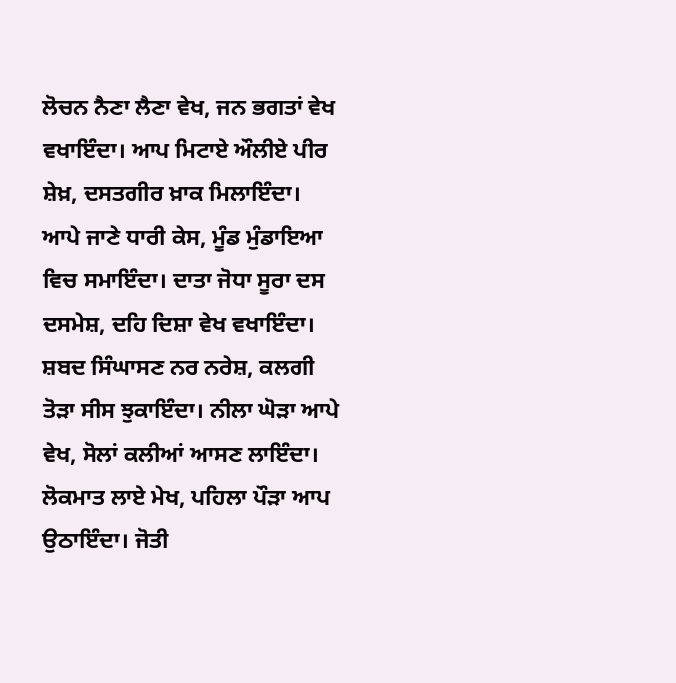ਲੋਚਨ ਨੈਣਾ ਲੈਣਾ ਵੇਖ, ਜਨ ਭਗਤਾਂ ਵੇਖ ਵਖਾਇੰਦਾ। ਆਪ ਮਿਟਾਏ ਔਲੀਏ ਪੀਰ ਸ਼ੇਖ਼, ਦਸਤਗੀਰ ਖ਼ਾਕ ਮਿਲਾਇੰਦਾ। ਆਪੇ ਜਾਣੇ ਧਾਰੀ ਕੇਸ, ਮੂੰਡ ਮੁੰਡਾਇਆ ਵਿਚ ਸਮਾਇੰਦਾ। ਦਾਤਾ ਜੋਧਾ ਸੂਰਾ ਦਸ ਦਸਮੇਸ਼, ਦਹਿ ਦਿਸ਼ਾ ਵੇਖ ਵਖਾਇੰਦਾ। ਸ਼ਬਦ ਸਿੰਘਾਸਣ ਨਰ ਨਰੇਸ਼, ਕਲਗੀ ਤੋੜਾ ਸੀਸ ਝੁਕਾਇੰਦਾ। ਨੀਲਾ ਘੋੜਾ ਆਪੇ ਵੇਖ, ਸੋਲਾਂ ਕਲੀਆਂ ਆਸਣ ਲਾਇੰਦਾ। ਲੋਕਮਾਤ ਲਾਏ ਮੇਖ, ਪਹਿਲਾ ਪੌੜਾ ਆਪ ਉਠਾਇੰਦਾ। ਜੋਤੀ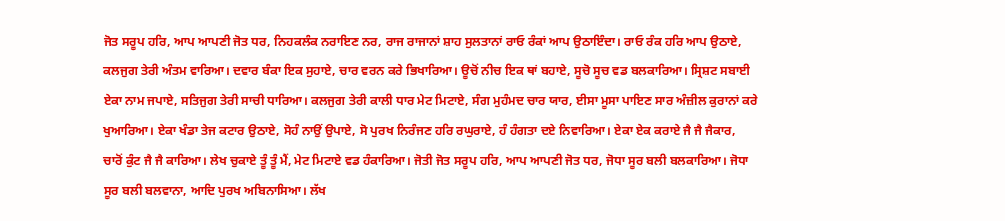ਜੋਤ ਸਰੂਪ ਹਰਿ, ਆਪ ਆਪਣੀ ਜੋਤ ਧਰ, ਨਿਹਕਲੰਕ ਨਰਾਇਣ ਨਰ, ਰਾਜ ਰਾਜਾਨਾਂ ਸ਼ਾਹ ਸੁਲਤਾਨਾਂ ਰਾਓ ਰੰਕਾਂ ਆਪ ਉਠਾਇੰਦਾ। ਰਾਓ ਰੰਕ ਹਰਿ ਆਪ ਉਠਾਏ, ਕਲਜੁਗ ਤੇਰੀ ਅੰਤਮ ਵਾਰਿਆ। ਦਵਾਰ ਬੰਕਾ ਇਕ ਸੁਹਾਏ, ਚਾਰ ਵਰਨ ਕਰੇ ਭਿਖਾਰਿਆ। ਊਚੋਂ ਨੀਚ ਇਕ ਥਾਂ ਬਹਾਏ, ਸੂਚੋ ਸੂਚ ਵਡ ਬਲਕਾਰਿਆ। ਸ੍ਰਿਸ਼ਟ ਸਬਾਈ ਏਕਾ ਨਾਮ ਜਪਾਏ, ਸਤਿਜੁਗ ਤੇਰੀ ਸਾਚੀ ਧਾਰਿਆ। ਕਲਜੁਗ ਤੇਰੀ ਕਾਲੀ ਧਾਰ ਮੇਟ ਮਿਟਾਏ, ਸੰਗ ਮੁਹੰਮਦ ਚਾਰ ਯਾਰ, ਈਸਾ ਮੂਸਾ ਪਾਇਣ ਸਾਰ ਅੰਜ਼ੀਲ ਕੁਰਾਨਾਂ ਕਰੇ ਖੁਆਰਿਆ। ਏਕਾ ਖੰਡਾ ਤੇਜ ਕਟਾਰ ਉਠਾਏ, ਸੋਹੰ ਨਾਉਂ ਉਪਾਏ, ਸੋ ਪੁਰਖ ਨਿਰੰਜਣ ਹਰਿ ਰਘੁਰਾਏ, ਹੰ ਹੰਗਤਾ ਦਏ ਨਿਵਾਰਿਆ। ਏਕਾ ਏਕ ਕਰਾਏ ਜੈ ਜੈ ਜੈਕਾਰ, ਚਾਰੋਂ ਕੁੰਟ ਜੈ ਜੈ ਕਾਰਿਆ। ਲੇਖ ਚੁਕਾਏ ਤੂੰ ਤੂੰ ਮੈਂ, ਮੇਟ ਮਿਟਾਏ ਵਡ ਹੰਕਾਰਿਆ। ਜੋਤੀ ਜੋਤ ਸਰੂਪ ਹਰਿ, ਆਪ ਆਪਣੀ ਜੋਤ ਧਰ, ਜੋਧਾ ਸੂਰ ਬਲੀ ਬਲਕਾਰਿਆ। ਜੋਧਾ ਸੂਰ ਬਲੀ ਬਲਵਾਨਾ, ਆਦਿ ਪੁਰਖ ਅਬਿਨਾਸਿਆ। ਲੱਖ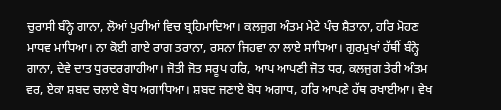ਚੁਰਾਸੀ ਬੰਨ੍ਹੇ ਗਾਨਾ, ਲੋਆਂ ਪੁਰੀਆਂ ਵਿਚ ਬ੍ਰਹਿਮਾਦਿਆ। ਕਲਜੁਗ ਅੰਤਮ ਮੇਟੇ ਪੰਚ ਸ਼ੈਤਾਨਾ, ਹਰਿ ਮੋਹਣ ਮਾਧਵ ਮਾਧਿਆ। ਨਾ ਕੋਈ ਗਾਏ ਰਾਗ ਤਰਾਨਾ, ਰਸਨਾ ਜਿਹਵਾ ਨਾ ਲਾਏ ਸਾਧਿਆ। ਗੁਰਮੁਖਾਂ ਹੱਥੀਂ ਬੰਨ੍ਹੇ ਗਾਨਾ, ਦੇਵੇ ਦਾਤ ਧੁਰਦਰਗਾਹੀਆ। ਜੋਤੀ ਜੋਤ ਸਰੂਪ ਹਰਿ, ਆਪ ਆਪਣੀ ਜੋਤ ਧਰ, ਕਲਜੁਗ ਤੇਰੀ ਅੰਤਮ ਵਰ, ਏਕਾ ਸ਼ਬਦ ਚਲਾਏ ਬੋਧ ਅਗਾਧਿਆ। ਸ਼ਬਦ ਜਣਾਏ ਬੋਧ ਅਗਾਧ, ਹਰਿ ਆਪਣੇ ਹੱਥ ਰਖਾਈਆ। ਵੇਖ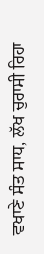ਵਖਾਣੇ ਸੰਤ ਸਾਧ, ਲੱਖ ਚੁਰਾਸੀ ਰਿਹਾ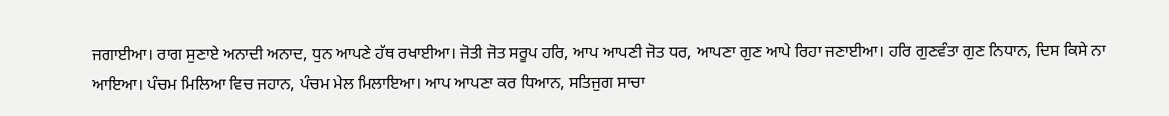ਜਗਾਈਆ। ਰਾਗ ਸੁਣਾਏ ਅਨਾਦੀ ਅਨਾਦ, ਧੁਨ ਆਪਣੇ ਹੱਥ ਰਖਾਈਆ। ਜੋਤੀ ਜੋਤ ਸਰੂਪ ਹਰਿ, ਆਪ ਆਪਣੀ ਜੋਤ ਧਰ, ਆਪਣਾ ਗੁਣ ਆਪੇ ਰਿਹਾ ਜਣਾਈਆ। ਹਰਿ ਗੁਣਵੰਤਾ ਗੁਣ ਨਿਧਾਨ, ਦਿਸ ਕਿਸੇ ਨਾ ਆਇਆ। ਪੰਚਮ ਮਿਲਿਆ ਵਿਚ ਜਹਾਨ, ਪੰਚਮ ਮੇਲ ਮਿਲਾਇਆ। ਆਪ ਆਪਣਾ ਕਰ ਧਿਆਨ, ਸਤਿਜੁਗ ਸਾਚਾ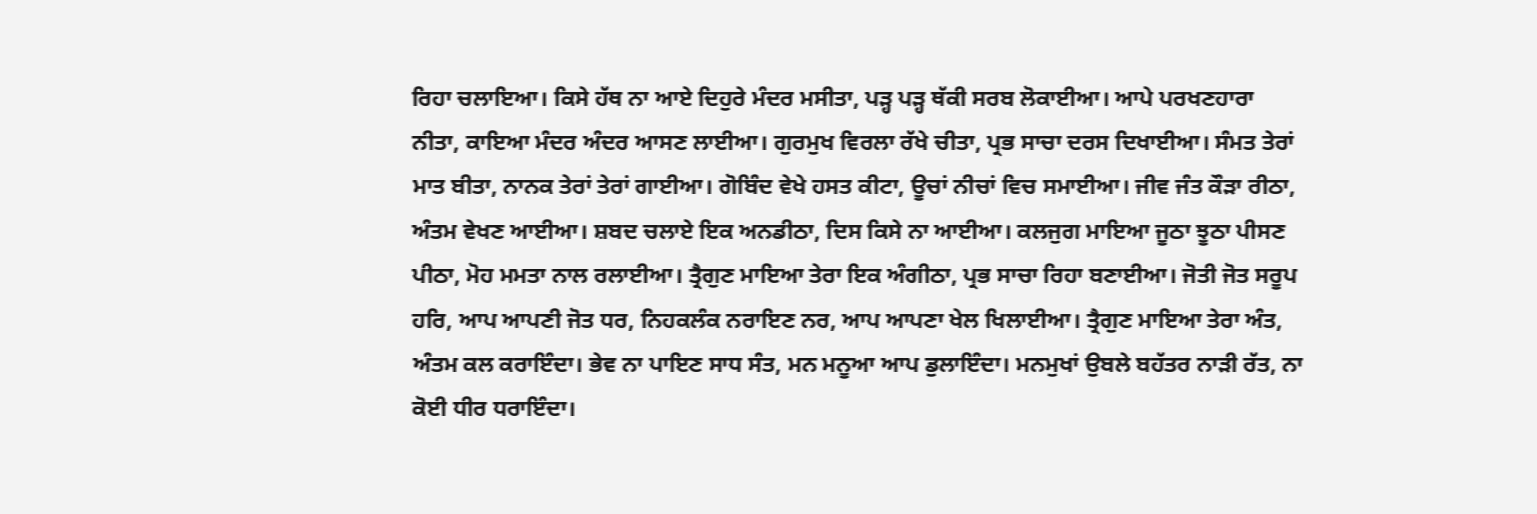ਰਿਹਾ ਚਲਾਇਆ। ਕਿਸੇ ਹੱਥ ਨਾ ਆਏ ਦਿਹੁਰੇ ਮੰਦਰ ਮਸੀਤਾ, ਪੜ੍ਹ ਪੜ੍ਹ ਥੱਕੀ ਸਰਬ ਲੋਕਾਈਆ। ਆਪੇ ਪਰਖਣਹਾਰਾ ਨੀਤਾ, ਕਾਇਆ ਮੰਦਰ ਅੰਦਰ ਆਸਣ ਲਾਈਆ। ਗੁਰਮੁਖ ਵਿਰਲਾ ਰੱਖੇ ਚੀਤਾ, ਪ੍ਰਭ ਸਾਚਾ ਦਰਸ ਦਿਖਾਈਆ। ਸੰਮਤ ਤੇਰਾਂ ਮਾਤ ਬੀਤਾ, ਨਾਨਕ ਤੇਰਾਂ ਤੇਰਾਂ ਗਾਈਆ। ਗੋਬਿੰਦ ਵੇਖੇ ਹਸਤ ਕੀਟਾ, ਊਚਾਂ ਨੀਚਾਂ ਵਿਚ ਸਮਾਈਆ। ਜੀਵ ਜੰਤ ਕੌੜਾ ਰੀਠਾ, ਅੰਤਮ ਵੇਖਣ ਆਈਆ। ਸ਼ਬਦ ਚਲਾਏ ਇਕ ਅਨਡੀਠਾ, ਦਿਸ ਕਿਸੇ ਨਾ ਆਈਆ। ਕਲਜੁਗ ਮਾਇਆ ਜੂਠਾ ਝੂਠਾ ਪੀਸਣ ਪੀਠਾ, ਮੋਹ ਮਮਤਾ ਨਾਲ ਰਲਾਈਆ। ਤ੍ਰੈਗੁਣ ਮਾਇਆ ਤੇਰਾ ਇਕ ਅੰਗੀਠਾ, ਪ੍ਰਭ ਸਾਚਾ ਰਿਹਾ ਬਣਾਈਆ। ਜੋਤੀ ਜੋਤ ਸਰੂਪ ਹਰਿ, ਆਪ ਆਪਣੀ ਜੋਤ ਧਰ, ਨਿਹਕਲੰਕ ਨਰਾਇਣ ਨਰ, ਆਪ ਆਪਣਾ ਖੇਲ ਖਿਲਾਈਆ। ਤ੍ਰੈਗੁਣ ਮਾਇਆ ਤੇਰਾ ਅੰਤ, ਅੰਤਮ ਕਲ ਕਰਾਇੰਦਾ। ਭੇਵ ਨਾ ਪਾਇਣ ਸਾਧ ਸੰਤ, ਮਨ ਮਨੂਆ ਆਪ ਡੁਲਾਇੰਦਾ। ਮਨਮੁਖਾਂ ਉਬਲੇ ਬਹੱਤਰ ਨਾੜੀ ਰੱਤ, ਨਾ ਕੋਈ ਧੀਰ ਧਰਾਇੰਦਾ।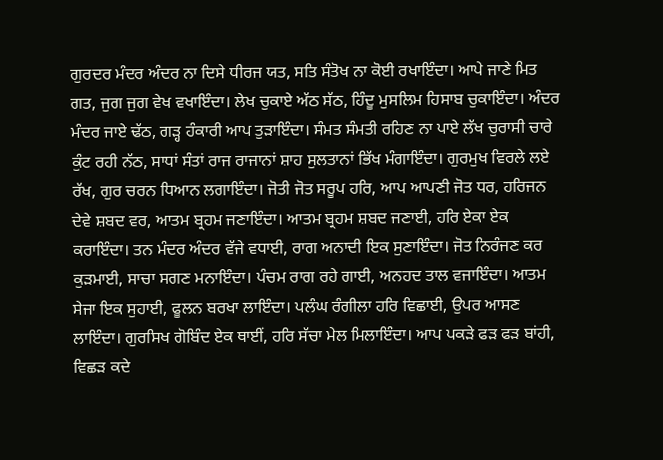ਗੁਰਦਰ ਮੰਦਰ ਅੰਦਰ ਨਾ ਦਿਸੇ ਧੀਰਜ ਯਤ, ਸਤਿ ਸੰਤੋਖ ਨਾ ਕੋਈ ਰਖਾਇੰਦਾ। ਆਪੇ ਜਾਣੇ ਮਿਤ ਗਤ, ਜੁਗ ਜੁਗ ਵੇਖ ਵਖਾਇੰਦਾ। ਲੇਖ ਚੁਕਾਏ ਅੱਠ ਸੱਠ, ਹਿੰਦੂ ਮੁਸਲਿਮ ਹਿਸਾਬ ਚੁਕਾਇੰਦਾ। ਅੰਦਰ ਮੰਦਰ ਜਾਏ ਢੱਠ, ਗੜ੍ਹ ਹੰਕਾਰੀ ਆਪ ਤੁੜਾਇੰਦਾ। ਸੰਮਤ ਸੰਮਤੀ ਰਹਿਣ ਨਾ ਪਾਏ ਲੱਖ ਚੁਰਾਸੀ ਚਾਰੇ ਕੁੰਟ ਰਹੀ ਨੱਠ, ਸਾਧਾਂ ਸੰਤਾਂ ਰਾਜ ਰਾਜਾਨਾਂ ਸ਼ਾਹ ਸੁਲਤਾਨਾਂ ਭਿੱਖ ਮੰਗਾਇੰਦਾ। ਗੁਰਮੁਖ ਵਿਰਲੇ ਲਏ ਰੱਖ, ਗੁਰ ਚਰਨ ਧਿਆਨ ਲਗਾਇੰਦਾ। ਜੋਤੀ ਜੋਤ ਸਰੂਪ ਹਰਿ, ਆਪ ਆਪਣੀ ਜੋਤ ਧਰ, ਹਰਿਜਨ ਦੇਵੇ ਸ਼ਬਦ ਵਰ, ਆਤਮ ਬ੍ਰਹਮ ਜਣਾਇੰਦਾ। ਆਤਮ ਬ੍ਰਹਮ ਸ਼ਬਦ ਜਣਾਈ, ਹਰਿ ਏਕਾ ਏਕ ਕਰਾਇੰਦਾ। ਤਨ ਮੰਦਰ ਅੰਦਰ ਵੱਜੇ ਵਧਾਈ, ਰਾਗ ਅਨਾਦੀ ਇਕ ਸੁਣਾਇੰਦਾ। ਜੋਤ ਨਿਰੰਜਣ ਕਰ ਕੁੜਮਾਈ, ਸਾਚਾ ਸਗਣ ਮਨਾਇੰਦਾ। ਪੰਚਮ ਰਾਗ ਰਹੇ ਗਾਈ, ਅਨਹਦ ਤਾਲ ਵਜਾਇੰਦਾ। ਆਤਮ ਸੇਜਾ ਇਕ ਸੁਹਾਈ, ਫੂਲਨ ਬਰਖਾ ਲਾਇੰਦਾ। ਪਲੰਘ ਰੰਗੀਲਾ ਹਰਿ ਵਿਛਾਈ, ਉਪਰ ਆਸਣ ਲਾਇੰਦਾ। ਗੁਰਸਿਖ ਗੋਬਿੰਦ ਏਕ ਥਾਈਂ, ਹਰਿ ਸੱਚਾ ਮੇਲ ਮਿਲਾਇੰਦਾ। ਆਪ ਪਕੜੇ ਫੜ ਫੜ ਬਾਂਹੀ, ਵਿਛੜ ਕਦੇ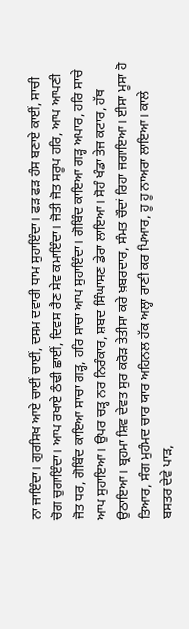ਨਾ ਜਾਇੰਦਾ। ਗੁਰਸਿਖ ਆਏ ਚਾਈਂ ਚਾਈਂ, ਦਸਮ ਦਵਾਰੀ ਧਾਮ ਸੁਹਾਇੰਦਾ। ਫੜ ਫੜ ਹੰਸ ਬਣਾਏ ਕਾਈਂ, ਸਾਚੀ ਚੋਗ ਚੁਗਾਇੰਦਾ। ਆਪ ਰਖਾਏ ਠੰਢੀ ਛਾਈਂ, ਦਿਵਸ ਰੈਣ ਸੇਵ ਕਮਾਇੰਦਾ। ਜੋਤੀ ਜੋਤ ਸਰੂਪ ਹਰਿ, ਆਪ ਆਪਣੀ ਜੋਤ ਧਰ, ਗੋਬਿੰਦ ਕਾਇਆ ਸਾਚਾ ਗੜ੍ਹ, ਹਰਿ ਸਾਚਾ ਆਪ ਸੁਹਾਇੰਦਾ। ਗੋਬਿੰਦ ਕਾਇਆ ਗੜ੍ਹ ਅਪਾਰ, ਹਰਿ ਸਾਚੇ ਆਪ ਸੁਹਾਇਆ। ਉਪਰ ਚੜ੍ਹ ਨਰ ਨਿਰੰਕਾਰ, ਸ਼ਬਦ ਸਿੰਘਾਸਣ ਡੇਰਾ ਲਾਇਆ। ਸੋਹੰ ਖੰਡਾ ਤੇਜ ਕਟਾਰ, ਹੱਥ ਉਠਾਇਆ। ਬ੍ਰਹਮਾ ਸ਼ਿਵ ਦੇਵਤ ਸੁਰ ਕਰੋੜ ਤੇਤੀਸਾ ਕਰੇ ਖ਼ਬਰਦਾਰ, ਸੰਮਤ ਚੌਦਾਂ ਰਿਹਾ ਜਗਾਇਆ। ਈਸਾ ਮੂਸਾ ਹੋ ਤਿਆਰ, ਸੰਗ ਮੁਹੰਮਦ ਚਾਰ ਯਾਰ ਅਹਿਨਲ ਹੱਕ ਅਲ੍ਹਾ ਰਾਣੀ ਕਰ ਪਿਆਰ, ਹੂ ਹੂ ਨਾਅਰਾ ਲਾਇਆ। ਕਾਲੇ ਬਸਤਰ ਦੇਵੇ ਪਾੜ,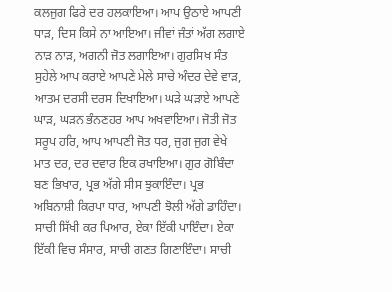ਕਲਜੁਗ ਫਿਰੇ ਦਰ ਹਲਕਾਇਆ। ਆਪ ਉਠਾਏ ਆਪਣੀ ਧਾੜ, ਦਿਸ ਕਿਸੇ ਨਾ ਆਇਆ। ਜੀਵਾਂ ਜੰਤਾਂ ਅੱਗ ਲਗਾਏ ਨਾੜ ਨਾੜ, ਅਗਨੀ ਜੋਤ ਲਗਾਇਆ। ਗੁਰਸਿਖ ਸੰਤ ਸੁਹੇਲੇ ਆਪ ਕਰਾਏ ਆਪਣੇ ਮੇਲੇ ਸਾਚੇ ਅੰਦਰ ਦੇਵੇ ਵਾੜ, ਆਤਮ ਦਰਸੀ ਦਰਸ ਦਿਖਾਇਆ। ਘੜੇ ਘੜਾਏ ਆਪਣੇ ਘਾੜ, ਘੜਨ ਭੰਨਣਹਰ ਆਪ ਅਖਵਾਇਆ। ਜੋਤੀ ਜੋਤ ਸਰੂਪ ਹਰਿ, ਆਪ ਆਪਣੀ ਜੋਤ ਧਰ, ਜੁਗ ਜੁਗ ਵੇਖੇ ਮਾਤ ਦਰ, ਦਰ ਦਵਾਰ ਇਕ ਰਖਾਇਆ। ਗੁਰ ਗੋਬਿੰਦਾ ਬਣ ਭਿਖਾਰ, ਪ੍ਰਭ ਅੱਗੇ ਸੀਸ ਝੁਕਾਇੰਦਾ। ਪ੍ਰਭ ਅਬਿਨਾਸ਼ੀ ਕਿਰਪਾ ਧਾਰ, ਆਪਣੀ ਝੋਲੀ ਅੱਗੇ ਡਾਹਿੰਦਾ। ਸਾਚੀ ਸਿੱਖੀ ਕਰ ਪਿਆਰ, ਏਕਾ ਇੱਕੀ ਪਾਇੰਦਾ। ਏਕਾ ਇੱਕੀ ਵਿਚ ਸੰਸਾਰ, ਸਾਚੀ ਗਣਤ ਗਿਣਾਇੰਦਾ। ਸਾਚੀ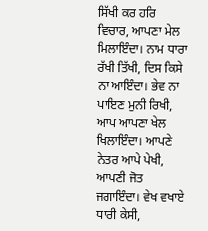ਸਿੱਖੀ ਕਰ ਹਰਿ ਵਿਚਾਰ, ਆਪਣਾ ਮੇਲ ਮਿਲਾਇੰਦਾ। ਨਾਮ ਧਾਰਾ ਰੱਖੀ ਤਿੱਖੀ, ਦਿਸ ਕਿਸੇ ਨਾ ਆਇੰਦਾ। ਭੇਵ ਨਾ ਪਾਇਣ ਮੁਨੀ ਰਿਖੀ, ਆਪ ਆਪਣਾ ਖੇਲ ਖਿਲਾਇੰਦਾ। ਆਪਣੇ ਨੇਤਰ ਆਪੇ ਪੇਖੀ, ਆਪਣੀ ਜੋਤ ਜਗਾਇੰਦਾ। ਵੇਖ ਵਖਾਏ ਧਾਰੀ ਕੇਸੀ,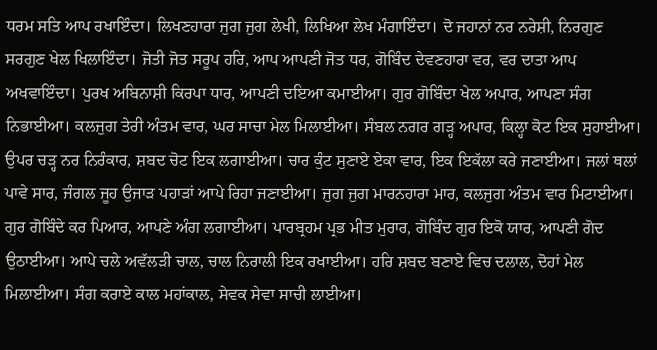ਧਰਮ ਸਤਿ ਆਪ ਰਖਾਇੰਦਾ। ਲਿਖਣਹਾਰਾ ਜੁਗ ਜੁਗ ਲੇਖੀ, ਲਿਖਿਆ ਲੇਖ ਮੰਗਾਇੰਦਾ। ਦੋ ਜਹਾਨਾਂ ਨਰ ਨਰੇਸ਼ੀ, ਨਿਰਗੁਣ ਸਰਗੁਣ ਖੇਲ ਖਿਲਾਇੰਦਾ। ਜੋਤੀ ਜੋਤ ਸਰੂਪ ਹਰਿ, ਆਪ ਆਪਣੀ ਜੋਤ ਧਰ, ਗੋਬਿੰਦ ਦੇਵਣਹਾਰਾ ਵਰ, ਵਰ ਦਾਤਾ ਆਪ ਅਖਵਾਇੰਦਾ। ਪੁਰਖ ਅਬਿਨਾਸ਼ੀ ਕਿਰਪਾ ਧਾਰ, ਆਪਣੀ ਦਇਆ ਕਮਾਈਆ। ਗੁਰ ਗੋਬਿੰਦਾ ਖੇਲ ਅਪਾਰ, ਆਪਣਾ ਸੰਗ ਨਿਭਾਈਆ। ਕਲਜੁਗ ਤੇਰੀ ਅੰਤਮ ਵਾਰ, ਘਰ ਸਾਚਾ ਮੇਲ ਮਿਲਾਈਆ। ਸੰਬਲ ਨਗਰ ਗੜ੍ਹ ਅਪਾਰ, ਕਿਲ੍ਹਾ ਕੋਟ ਇਕ ਸੁਹਾਈਆ। ਉਪਰ ਚੜ੍ਹ ਨਰ ਨਿਰੰਕਾਰ, ਸ਼ਬਦ ਚੋਟ ਇਕ ਲਗਾਈਆ। ਚਾਰ ਕੁੰਟ ਸੁਣਾਏ ਏਕਾ ਵਾਰ, ਇਕ ਇਕੱਲਾ ਕਰੇ ਜਣਾਈਆ। ਜਲਾਂ ਥਲਾਂ ਪਾਵੇ ਸਾਰ, ਜੰਗਲ ਜੂਹ ਉਜਾੜ ਪਹਾੜਾਂ ਆਪੇ ਰਿਹਾ ਜਣਾਈਆ। ਜੁਗ ਜੁਗ ਮਾਰਨਹਾਰਾ ਮਾਰ, ਕਲਜੁਗ ਅੰਤਮ ਵਾਰ ਮਿਟਾਈਆ। ਗੁਰ ਗੋਬਿੰਦੇ ਕਰ ਪਿਆਰ, ਆਪਣੇ ਅੰਗ ਲਗਾਈਆ। ਪਾਰਬ੍ਰਹਮ ਪ੍ਰਭ ਮੀਤ ਮੁਰਾਰ, ਗੋਬਿੰਦ ਗੁਰ ਇਕੋ ਯਾਰ, ਆਪਣੀ ਗੋਦ ਉਠਾਈਆ। ਆਪੇ ਚਲੇ ਅਵੱਲੜੀ ਚਾਲ, ਚਾਲ ਨਿਰਾਲੀ ਇਕ ਰਖਾਈਆ। ਹਰਿ ਸ਼ਬਦ ਬਣਾਏ ਵਿਚ ਦਲਾਲ, ਦੋਹਾਂ ਮੇਲ ਮਿਲਾਈਆ। ਸੰਗ ਕਰਾਏ ਕਾਲ ਮਹਾਂਕਾਲ, ਸੇਵਕ ਸੇਵਾ ਸਾਚੀ ਲਾਈਆ।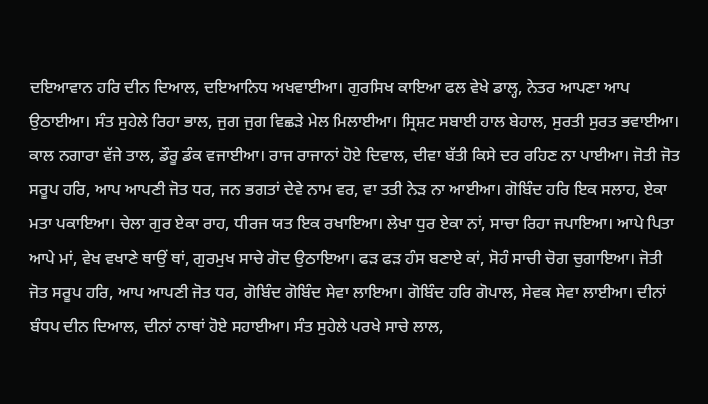ਦਇਆਵਾਨ ਹਰਿ ਦੀਨ ਦਿਆਲ, ਦਇਆਨਿਧ ਅਖਵਾਈਆ। ਗੁਰਸਿਖ ਕਾਇਆ ਫਲ ਵੇਖੇ ਡਾਲ੍ਹ, ਨੇਤਰ ਆਪਣਾ ਆਪ ਉਠਾਈਆ। ਸੰਤ ਸੁਹੇਲੇ ਰਿਹਾ ਭਾਲ, ਜੁਗ ਜੁਗ ਵਿਛੜੇ ਮੇਲ ਮਿਲਾਈਆ। ਸ੍ਰਿਸ਼ਟ ਸਬਾਈ ਹਾਲ ਬੇਹਾਲ, ਸੁਰਤੀ ਸੁਰਤ ਭਵਾਈਆ। ਕਾਲ ਨਗਾਰਾ ਵੱਜੇ ਤਾਲ, ਡੌਰੂ ਡੰਕ ਵਜਾਈਆ। ਰਾਜ ਰਾਜਾਨਾਂ ਹੋਏ ਦਿਵਾਲ, ਦੀਵਾ ਬੱਤੀ ਕਿਸੇ ਦਰ ਰਹਿਣ ਨਾ ਪਾਈਆ। ਜੋਤੀ ਜੋਤ ਸਰੂਪ ਹਰਿ, ਆਪ ਆਪਣੀ ਜੋਤ ਧਰ, ਜਨ ਭਗਤਾਂ ਦੇਵੇ ਨਾਮ ਵਰ, ਵਾ ਤਤੀ ਨੇੜ ਨਾ ਆਈਆ। ਗੋਬਿੰਦ ਹਰਿ ਇਕ ਸਲਾਹ, ਏਕਾ ਮਤਾ ਪਕਾਇਆ। ਚੇਲਾ ਗੁਰ ਏਕਾ ਰਾਹ, ਧੀਰਜ ਯਤ ਇਕ ਰਖਾਇਆ। ਲੇਖਾ ਧੁਰ ਏਕਾ ਨਾਂ, ਸਾਚਾ ਰਿਹਾ ਜਪਾਇਆ। ਆਪੇ ਪਿਤਾ ਆਪੇ ਮਾਂ, ਵੇਖ ਵਖਾਣੇ ਥਾਉਂ ਥਾਂ, ਗੁਰਮੁਖ ਸਾਚੇ ਗੋਦ ਉਠਾਇਆ। ਫੜ ਫੜ ਹੰਸ ਬਣਾਏ ਕਾਂ, ਸੋਹੰ ਸਾਚੀ ਚੋਗ ਚੁਗਾਇਆ। ਜੋਤੀ ਜੋਤ ਸਰੂਪ ਹਰਿ, ਆਪ ਆਪਣੀ ਜੋਤ ਧਰ, ਗੋਬਿੰਦ ਗੋਬਿੰਦ ਸੇਵਾ ਲਾਇਆ। ਗੋਬਿੰਦ ਹਰਿ ਗੋਪਾਲ, ਸੇਵਕ ਸੇਵਾ ਲਾਈਆ। ਦੀਨਾਂ ਬੰਧਪ ਦੀਨ ਦਿਆਲ, ਦੀਨਾਂ ਨਾਥਾਂ ਹੋਏ ਸਹਾਈਆ। ਸੰਤ ਸੁਹੇਲੇ ਪਰਖੇ ਸਾਚੇ ਲਾਲ,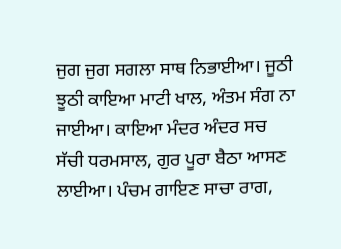ਜੁਗ ਜੁਗ ਸਗਲਾ ਸਾਥ ਨਿਭਾਈਆ। ਜੂਠੀ ਝੂਠੀ ਕਾਇਆ ਮਾਟੀ ਖਾਲ, ਅੰਤਮ ਸੰਗ ਨਾ ਜਾਈਆ। ਕਾਇਆ ਮੰਦਰ ਅੰਦਰ ਸਚ ਸੱਚੀ ਧਰਮਸਾਲ, ਗੁਰ ਪੂਰਾ ਬੈਠਾ ਆਸਣ ਲਾਈਆ। ਪੰਚਮ ਗਾਇਣ ਸਾਚਾ ਰਾਗ,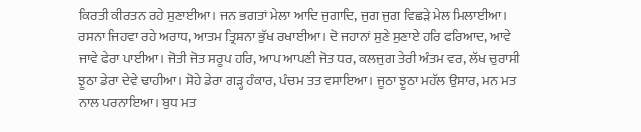ਕਿਰਤੀ ਕੀਰਤਨ ਰਹੇ ਸੁਣਾਈਆ। ਜਨ ਭਗਤਾਂ ਮੇਲਾ ਆਦਿ ਜੁਗਾਦਿ, ਜੁਗ ਜੁਗ ਵਿਛੜੇ ਮੇਲ ਮਿਲਾਈਆ। ਰਸਨਾ ਜਿਹਵਾ ਰਹੇ ਅਰਾਧ, ਆਤਮ ਤ੍ਰਿਸ਼ਨਾ ਭੁੱਖ ਰਖਾਈਆ। ਦੋ ਜਹਾਨਾਂ ਸੁਣੇ ਸੁਣਾਏ ਹਰਿ ਫਰਿਆਦ, ਆਵੇ ਜਾਵੇ ਫੇਰਾ ਪਾਈਆ। ਜੋਤੀ ਜੋਤ ਸਰੂਪ ਹਰਿ, ਆਪ ਆਪਣੀ ਜੋਤ ਧਰ, ਕਲਜੁਗ ਤੇਰੀ ਅੰਤਮ ਵਰ, ਲੱਖ ਚੁਰਾਸੀ ਝੂਠਾ ਡੇਰਾ ਦੇਵੇ ਢਾਹੀਆ। ਸੋਹੇ ਡੇਰਾ ਗੜ੍ਹ ਹੰਕਾਰ, ਪੰਚਮ ਤਤ ਵਸਾਇਆ। ਜੂਠਾ ਝੂਠਾ ਮਹੱਲ ਉਸਾਰ, ਮਨ ਮਤ ਨਾਲ ਪਰਨਾਇਆ। ਬੁਧ ਮਤ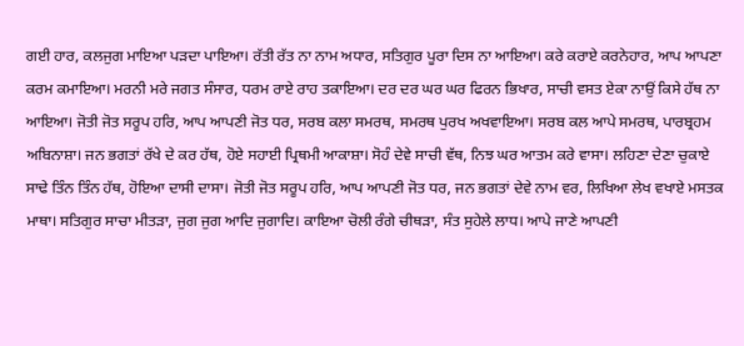ਗਈ ਹਾਰ, ਕਲਜੁਗ ਮਾਇਆ ਪੜਦਾ ਪਾਇਆ। ਰੱਤੀ ਰੱਤ ਨਾ ਨਾਮ ਅਧਾਰ, ਸਤਿਗੁਰ ਪੂਰਾ ਦਿਸ ਨਾ ਆਇਆ। ਕਰੇ ਕਰਾਏ ਕਰਨੇਹਾਰ, ਆਪ ਆਪਣਾ ਕਰਮ ਕਮਾਇਆ। ਮਰਨੀ ਮਰੇ ਜਗਤ ਸੰਸਾਰ, ਧਰਮ ਰਾਏ ਰਾਹ ਤਕਾਇਆ। ਦਰ ਦਰ ਘਰ ਘਰ ਫਿਰਨ ਭਿਖਾਰ, ਸਾਚੀ ਵਸਤ ਏਕਾ ਨਾਉਂ ਕਿਸੇ ਹੱਥ ਨਾ ਆਇਆ। ਜੋਤੀ ਜੋਤ ਸਰੂਪ ਹਰਿ, ਆਪ ਆਪਣੀ ਜੋਤ ਧਰ, ਸਰਬ ਕਲਾ ਸਮਰਥ, ਸਮਰਥ ਪੁਰਖ ਅਖਵਾਇਆ। ਸਰਬ ਕਲ ਆਪੇ ਸਮਰਥ, ਪਾਰਬ੍ਰਹਮ ਅਬਿਨਾਸ਼ਾ। ਜਨ ਭਗਤਾਂ ਰੱਖੇ ਦੇ ਕਰ ਹੱਥ, ਹੋਏ ਸਹਾਈ ਪ੍ਰਿਥਮੀ ਆਕਾਸ਼ਾ। ਸੋਹੰ ਦੇਵੇ ਸਾਚੀ ਵੱਥ, ਨਿਝ ਘਰ ਆਤਮ ਕਰੇ ਵਾਸਾ। ਲਹਿਣਾ ਦੇਣਾ ਚੁਕਾਏ ਸਾਢੇ ਤਿੰਨ ਤਿੰਨ ਹੱਥ, ਹੋਇਆ ਦਾਸੀ ਦਾਸਾ। ਜੋਤੀ ਜੋਤ ਸਰੂਪ ਹਰਿ, ਆਪ ਆਪਣੀ ਜੋਤ ਧਰ, ਜਨ ਭਗਤਾਂ ਦੇਵੇ ਨਾਮ ਵਰ, ਲਿਖਿਆ ਲੇਖ ਵਖਾਏ ਮਸਤਕ ਮਾਥਾ। ਸਤਿਗੁਰ ਸਾਚਾ ਮੀਤੜਾ, ਜੁਗ ਜੁਗ ਆਦਿ ਜੁਗਾਦਿ। ਕਾਇਆ ਚੋਲੀ ਰੰਗੇ ਚੀਥੜਾ, ਸੰਤ ਸੁਹੇਲੇ ਲਾਧ। ਆਪੇ ਜਾਣੇ ਆਪਣੀ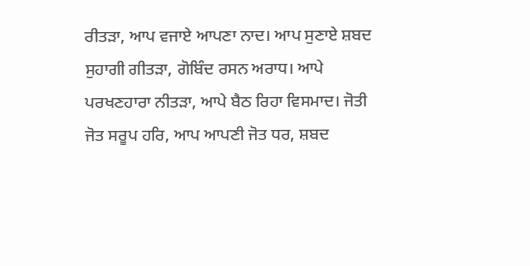ਰੀਤੜਾ, ਆਪ ਵਜਾਏ ਆਪਣਾ ਨਾਦ। ਆਪ ਸੁਣਾਏ ਸ਼ਬਦ ਸੁਹਾਗੀ ਗੀਤੜਾ, ਗੋਬਿੰਦ ਰਸਨ ਅਰਾਧ। ਆਪੇ ਪਰਖਣਹਾਰਾ ਨੀਤੜਾ, ਆਪੇ ਬੈਠ ਰਿਹਾ ਵਿਸਮਾਦ। ਜੋਤੀ ਜੋਤ ਸਰੂਪ ਹਰਿ, ਆਪ ਆਪਣੀ ਜੋਤ ਧਰ, ਸ਼ਬਦ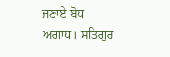ਜਣਾਏ ਬੋਧ ਅਗਾਧ। ਸਤਿਗੁਰ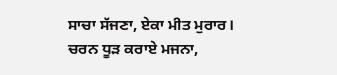ਸਾਚਾ ਸੱਜਣਾ, ਏਕਾ ਮੀਤ ਮੁਰਾਰ। ਚਰਨ ਧੂੜ ਕਰਾਏ ਮਜਨਾ,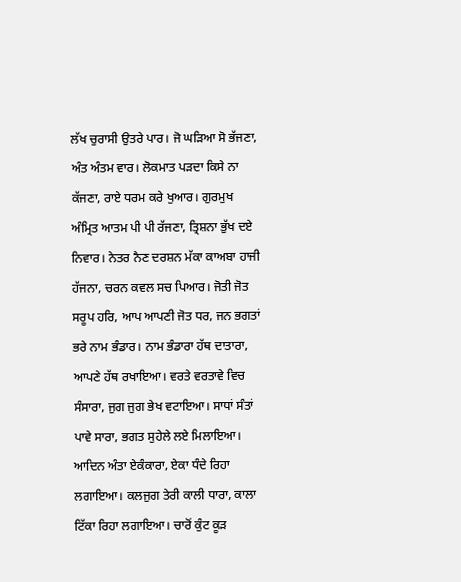ਲੱਖ ਚੁਰਾਸੀ ਉਤਰੇ ਪਾਰ। ਜੋ ਘੜਿਆ ਸੋ ਭੱਜਣਾ, ਅੰਤ ਅੰਤਮ ਵਾਰ। ਲੋਕਮਾਤ ਪੜਦਾ ਕਿਸੇ ਨਾ ਕੱਜਣਾ, ਰਾਏ ਧਰਮ ਕਰੇ ਖੁਆਰ। ਗੁਰਮੁਖ ਅੰਮ੍ਰਿਤ ਆਤਮ ਪੀ ਪੀ ਰੱਜਣਾ, ਤ੍ਰਿਸ਼ਨਾ ਭੁੱਖ ਦਏ ਨਿਵਾਰ। ਨੇਤਰ ਨੈਣ ਦਰਸ਼ਨ ਮੱਕਾ ਕਾਅਬਾ ਹਾਜੀ ਹੱਜਨਾ, ਚਰਨ ਕਵਲ ਸਚ ਪਿਆਰ। ਜੋਤੀ ਜੋਤ ਸਰੂਪ ਹਰਿ, ਆਪ ਆਪਣੀ ਜੋਤ ਧਰ, ਜਨ ਭਗਤਾਂ ਭਰੇ ਨਾਮ ਭੰਡਾਰ। ਨਾਮ ਭੰਡਾਰਾ ਹੱਥ ਦਾਤਾਰਾ, ਆਪਣੇ ਹੱਥ ਰਖਾਇਆ। ਵਰਤੇ ਵਰਤਾਵੇ ਵਿਚ ਸੰਸਾਰਾ, ਜੁਗ ਜੁਗ ਭੇਖ ਵਟਾਇਆ। ਸਾਧਾਂ ਸੰਤਾਂ ਪਾਵੇ ਸਾਰਾ, ਭਗਤ ਸੁਹੇਲੇ ਲਏ ਮਿਲਾਇਆ। ਆਦਿਨ ਅੰਤਾ ਏਕੰਕਾਰਾ, ਏਕਾ ਧੰਦੇ ਰਿਹਾ ਲਗਾਇਆ। ਕਲਜੁਗ ਤੇਰੀ ਕਾਲੀ ਧਾਰਾ, ਕਾਲਾ ਟਿੱਕਾ ਰਿਹਾ ਲਗਾਇਆ। ਚਾਰੋਂ ਕੁੰਟ ਕੂੜ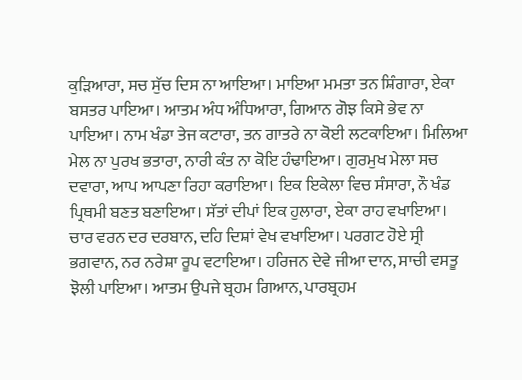ਕੁੜਿਆਰਾ, ਸਚ ਸੁੱਚ ਦਿਸ ਨਾ ਆਇਆ। ਮਾਇਆ ਮਮਤਾ ਤਨ ਸ਼ਿੰਗਾਰਾ, ਏਕਾ ਬਸਤਰ ਪਾਇਆ। ਆਤਮ ਅੰਧ ਅੰਧਿਆਰਾ, ਗਿਆਨ ਗੋਝ ਕਿਸੇ ਭੇਵ ਨਾ ਪਾਇਆ। ਨਾਮ ਖੰਡਾ ਤੇਜ ਕਟਾਰਾ, ਤਨ ਗਾਤਰੇ ਨਾ ਕੋਈ ਲਟਕਾਇਆ। ਮਿਲਿਆ ਮੇਲ ਨਾ ਪੁਰਖ ਭਤਾਰਾ, ਨਾਰੀ ਕੰਤ ਨਾ ਕੋਇ ਹੰਢਾਇਆ। ਗੁਰਮੁਖ ਮੇਲਾ ਸਚ ਦਵਾਰਾ, ਆਪ ਆਪਣਾ ਰਿਹਾ ਕਰਾਇਆ। ਇਕ ਇਕੇਲਾ ਵਿਚ ਸੰਸਾਰਾ, ਨੌ ਖੰਡ ਪ੍ਰਿਥਮੀ ਬਣਤ ਬਣਾਇਆ। ਸੱਤਾਂ ਦੀਪਾਂ ਇਕ ਹੁਲਾਰਾ, ਏਕਾ ਰਾਹ ਵਖਾਇਆ। ਚਾਰ ਵਰਨ ਦਰ ਦਰਬਾਨ, ਦਹਿ ਦਿਸ਼ਾਂ ਵੇਖ ਵਖਾਇਆ। ਪਰਗਟ ਹੋਏ ਸ੍ਰੀ ਭਗਵਾਨ, ਨਰ ਨਰੇਸ਼ਾ ਰੂਪ ਵਟਾਇਆ। ਹਰਿਜਨ ਦੇਵੇ ਜੀਆ ਦਾਨ, ਸਾਚੀ ਵਸਤੂ ਝੋਲੀ ਪਾਇਆ। ਆਤਮ ਉਪਜੇ ਬ੍ਰਹਮ ਗਿਆਨ, ਪਾਰਬ੍ਰਹਮ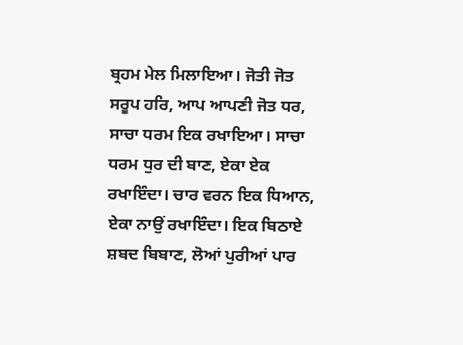ਬ੍ਰਹਮ ਮੇਲ ਮਿਲਾਇਆ। ਜੋਤੀ ਜੋਤ ਸਰੂਪ ਹਰਿ, ਆਪ ਆਪਣੀ ਜੋਤ ਧਰ, ਸਾਚਾ ਧਰਮ ਇਕ ਰਖਾਇਆ। ਸਾਚਾ ਧਰਮ ਧੁਰ ਦੀ ਬਾਣ, ਏਕਾ ਏਕ ਰਖਾਇੰਦਾ। ਚਾਰ ਵਰਨ ਇਕ ਧਿਆਨ, ਏਕਾ ਨਾਉਂ ਰਖਾਇੰਦਾ। ਇਕ ਬਿਠਾਏ ਸ਼ਬਦ ਬਿਬਾਣ, ਲੋਆਂ ਪੁਰੀਆਂ ਪਾਰ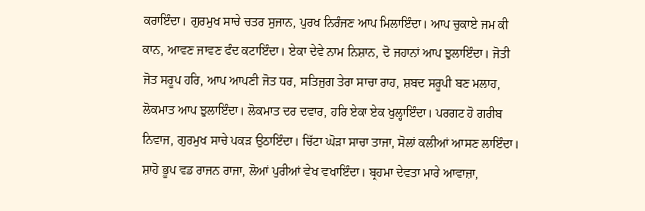ਕਰਾਇੰਦਾ। ਗੁਰਮੁਖ ਸਾਚੇ ਚਤਰ ਸੁਜਾਨ, ਪੁਰਖ ਨਿਰੰਜਣ ਆਪ ਮਿਲਾਇੰਦਾ। ਆਪ ਚੁਕਾਏ ਜਮ ਕੀ ਕਾਨ, ਆਵਣ ਜਾਵਣ ਫੰਦ ਕਟਾਇੰਦਾ। ਏਕਾ ਦੇਵੇ ਨਾਮ ਨਿਸ਼ਾਨ, ਦੋ ਜਹਾਨਾਂ ਆਪ ਝੁਲਾਇੰਦਾ। ਜੋਤੀ ਜੋਤ ਸਰੂਪ ਹਰਿ, ਆਪ ਆਪਣੀ ਜੋਤ ਧਰ, ਸਤਿਜੁਗ ਤੇਰਾ ਸਾਚਾ ਰਾਹ, ਸ਼ਬਦ ਸਰੂਪੀ ਬਣ ਮਲਾਹ, ਲੋਕਮਾਤ ਆਪ ਝੁਲਾਇੰਦਾ। ਲੋਕਮਾਤ ਦਰ ਦਵਾਰ, ਹਰਿ ਏਕਾ ਏਕ ਖੁਲ੍ਹਾਇੰਦਾ। ਪਰਗਟ ਹੋ ਗਰੀਬ ਨਿਵਾਜ, ਗੁਰਮੁਖ ਸਾਚੇ ਪਕੜ ਉਠਾਇੰਦਾ। ਚਿੱਟਾ ਘੋੜਾ ਸਾਚਾ ਤਾਜਾ, ਸੋਲਾਂ ਕਲੀਆਂ ਆਸਣ ਲਾਇੰਦਾ। ਸ਼ਾਹੋ ਭੂਪ ਵਡ ਰਾਜਨ ਰਾਜਾ, ਲੋਆਂ ਪੁਰੀਆਂ ਵੇਖ ਵਖਾਇੰਦਾ। ਬ੍ਰਹਮਾ ਦੇਵਤਾ ਮਾਰੇ ਆਵਾਜ਼ਾ,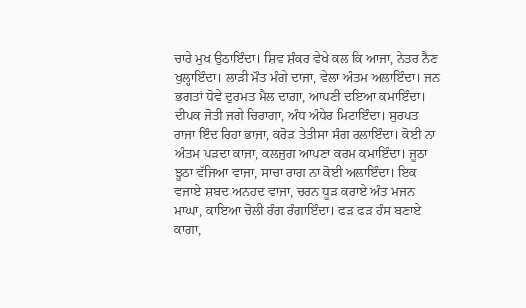ਚਾਰੇ ਮੁਖ ਉਠਾਇੰਦਾ। ਸ਼ਿਵ ਸ਼ੰਕਰ ਵੇਖੇ ਕਲ ਕਿ ਆਜਾ, ਨੇਤਰ ਨੈਣ ਖੁਲ੍ਹਾਇੰਦਾ। ਲਾੜੀ ਮੌਤ ਮੰਗੇ ਦਾਜਾ, ਵੇਲਾ ਅੰਤਮ ਅਲਾਇੰਦਾ। ਜਨ ਭਗਤਾਂ ਧੋਵੇ ਦੁਰਮਤ ਮੈਲ ਦਾਗ਼ਾ, ਆਪਣੀ ਦਇਆ ਕਮਾਇੰਦਾ। ਦੀਪਕ ਜੋਤੀ ਜਗੇ ਚਿਰਾਗਾ, ਅੰਧ ਅੰਧੇਰ ਮਿਟਾਇੰਦਾ। ਸੁਰਪਤ ਰਾਜਾ ਇੰਦ ਰਿਹਾ ਭਾਜਾ, ਕਰੋੜ ਤੇਤੀਸਾ ਸੰਗ ਰਲਾਇੰਦਾ। ਕੋਈ ਨਾ ਅੰਤਮ ਪੜਦਾ ਕਾਜਾ, ਕਲਜੁਗ ਆਪਣਾ ਕਰਮ ਕਮਾਇੰਦਾ। ਜੂਠਾ ਝੂਠਾ ਵੱਜਿਆ ਵਾਜਾ, ਸਾਚਾ ਰਾਗ ਨਾ ਕੋਈ ਅਲਾਇੰਦਾ। ਇਕ ਵਜਾਏ ਸ਼ਬਦ ਅਨਹਦ ਵਾਜਾ, ਚਰਨ ਧੂੜ ਕਰਾਏ ਅੰਤ ਮਜਨ ਮਾਘਾ, ਕਾਇਆ ਚੋਲੀ ਰੰਗ ਰੰਗਾਇੰਦਾ। ਫੜ ਫੜ ਹੰਸ ਬਣਾਏ ਕਾਗਾ,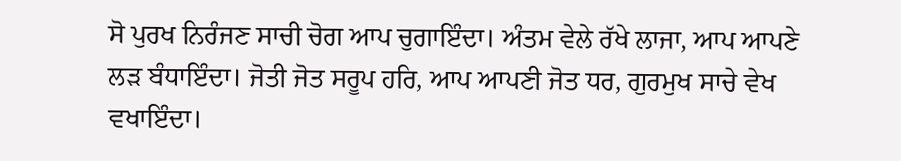ਸੋ ਪੁਰਖ ਨਿਰੰਜਣ ਸਾਚੀ ਚੋਗ ਆਪ ਚੁਗਾਇੰਦਾ। ਅੰਤਮ ਵੇਲੇ ਰੱਖੇ ਲਾਜਾ, ਆਪ ਆਪਣੇ ਲੜ ਬੰਧਾਇੰਦਾ। ਜੋਤੀ ਜੋਤ ਸਰੂਪ ਹਰਿ, ਆਪ ਆਪਣੀ ਜੋਤ ਧਰ, ਗੁਰਮੁਖ ਸਾਚੇ ਵੇਖ ਵਖਾਇੰਦਾ।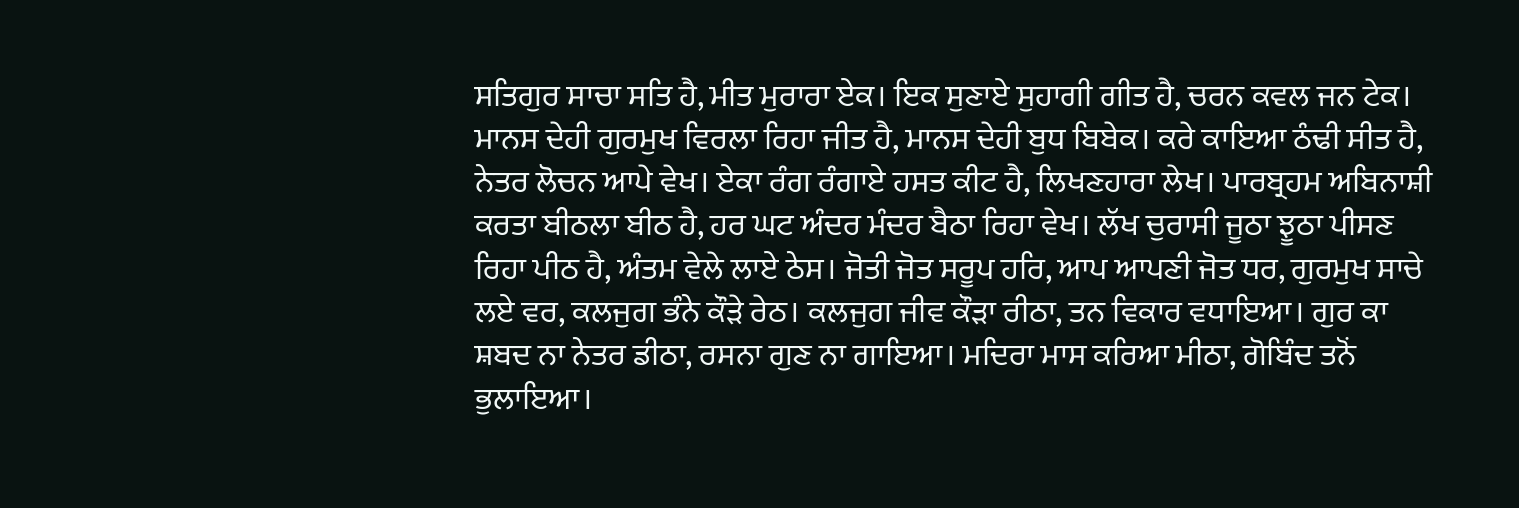ਸਤਿਗੁਰ ਸਾਚਾ ਸਤਿ ਹੈ, ਮੀਤ ਮੁਰਾਰਾ ਏਕ। ਇਕ ਸੁਣਾਏ ਸੁਹਾਗੀ ਗੀਤ ਹੈ, ਚਰਨ ਕਵਲ ਜਨ ਟੇਕ। ਮਾਨਸ ਦੇਹੀ ਗੁਰਮੁਖ ਵਿਰਲਾ ਰਿਹਾ ਜੀਤ ਹੈ, ਮਾਨਸ ਦੇਹੀ ਬੁਧ ਬਿਬੇਕ। ਕਰੇ ਕਾਇਆ ਠੰਢੀ ਸੀਤ ਹੈ, ਨੇਤਰ ਲੋਚਨ ਆਪੇ ਵੇਖ। ਏਕਾ ਰੰਗ ਰੰਗਾਏ ਹਸਤ ਕੀਟ ਹੈ, ਲਿਖਣਹਾਰਾ ਲੇਖ। ਪਾਰਬ੍ਰਹਮ ਅਬਿਨਾਸ਼ੀ ਕਰਤਾ ਬੀਠਲਾ ਬੀਠ ਹੈ, ਹਰ ਘਟ ਅੰਦਰ ਮੰਦਰ ਬੈਠਾ ਰਿਹਾ ਵੇਖ। ਲੱਖ ਚੁਰਾਸੀ ਜੂਠਾ ਝੂਠਾ ਪੀਸਣ ਰਿਹਾ ਪੀਠ ਹੈ, ਅੰਤਮ ਵੇਲੇ ਲਾਏ ਠੇਸ। ਜੋਤੀ ਜੋਤ ਸਰੂਪ ਹਰਿ, ਆਪ ਆਪਣੀ ਜੋਤ ਧਰ, ਗੁਰਮੁਖ ਸਾਚੇ ਲਏ ਵਰ, ਕਲਜੁਗ ਭੰਨੇ ਕੌੜੇ ਰੇਠ। ਕਲਜੁਗ ਜੀਵ ਕੌੜਾ ਰੀਠਾ, ਤਨ ਵਿਕਾਰ ਵਧਾਇਆ। ਗੁਰ ਕਾ ਸ਼ਬਦ ਨਾ ਨੇਤਰ ਡੀਠਾ, ਰਸਨਾ ਗੁਣ ਨਾ ਗਾਇਆ। ਮਦਿਰਾ ਮਾਸ ਕਰਿਆ ਮੀਠਾ, ਗੋਬਿੰਦ ਤਨੋਂ ਭੁਲਾਇਆ।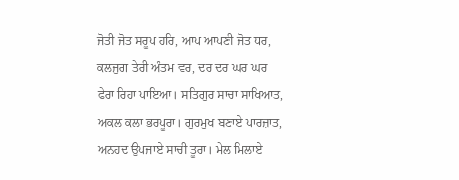ਜੋਤੀ ਜੋਤ ਸਰੂਪ ਹਰਿ, ਆਪ ਆਪਣੀ ਜੋਤ ਧਰ, ਕਲਜੁਗ ਤੇਰੀ ਅੰਤਮ ਵਰ, ਦਰ ਦਰ ਘਰ ਘਰ ਫੇਰਾ ਰਿਹਾ ਪਾਇਆ। ਸਤਿਗੁਰ ਸਾਚਾ ਸਾਖਿਆਤ, ਅਕਲ ਕਲਾ ਭਰਪੂਰਾ। ਗੁਰਮੁਖ ਬਣਾਏ ਪਾਰਜ਼ਾਤ, ਅਨਹਦ ਉਪਜਾਏ ਸਾਚੀ ਤੂਰਾ। ਮੇਲ ਮਿਲਾਏ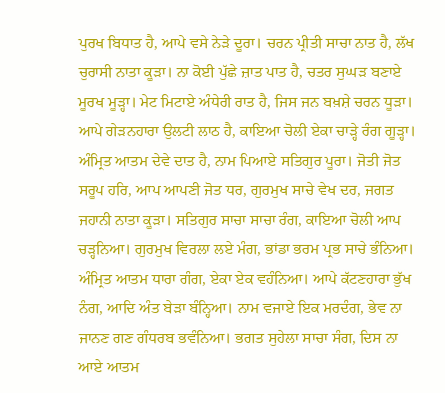ਪੁਰਖ ਬਿਧਾਤ ਹੈ, ਆਪੇ ਵਸੇ ਨੇੜੇ ਦੂਰਾ। ਚਰਨ ਪ੍ਰੀਤੀ ਸਾਚਾ ਨਾਤ ਹੈ, ਲੱਖ ਚੁਰਾਸੀ ਨਾਤਾ ਕੂੜਾ। ਨਾ ਕੋਈ ਪੁੱਛੇ ਜ਼ਾਤ ਪਾਤ ਹੈ, ਚਤਰ ਸੁਘੜ ਬਣਾਏ ਮੂਰਖ ਮੂੜ੍ਹਾ। ਮੇਟ ਮਿਟਾਏ ਅੰਧੇਰੀ ਰਾਤ ਹੈ, ਜਿਸ ਜਨ ਬਖ਼ਸ਼ੇ ਚਰਨ ਧੂੜਾ। ਆਪੇ ਗੇੜਨਹਾਰਾ ਉਲਟੀ ਲਾਠ ਹੈ, ਕਾਇਆ ਚੋਲੀ ਏਕਾ ਚਾੜ੍ਹੇ ਰੰਗ ਗੂੜ੍ਹਾ। ਅੰਮ੍ਰਿਤ ਆਤਮ ਦੇਵੇ ਦਾਤ ਹੈ, ਨਾਮ ਪਿਆਏ ਸਤਿਗੁਰ ਪੂਰਾ। ਜੋਤੀ ਜੋਤ ਸਰੂਪ ਹਰਿ, ਆਪ ਆਪਣੀ ਜੋਤ ਧਰ, ਗੁਰਮੁਖ ਸਾਚੇ ਵੇਖ ਦਰ, ਜਗਤ ਜਹਾਨੀ ਨਾਤਾ ਕੂੜਾ। ਸਤਿਗੁਰ ਸਾਚਾ ਸਾਚਾ ਰੰਗ, ਕਾਇਆ ਚੋਲੀ ਆਪ ਚੜ੍ਹਨਿਆ। ਗੁਰਮੁਖ ਵਿਰਲਾ ਲਏ ਮੰਗ, ਭਾਂਡਾ ਭਰਮ ਪ੍ਰਭ ਸਾਚੇ ਭੰਨਿਆ। ਅੰਮ੍ਰਿਤ ਆਤਮ ਧਾਰਾ ਗੰਗ, ਏਕਾ ਏਕ ਵਹੰਨਿਆ। ਆਪੇ ਕੱਟਣਹਾਰਾ ਭੁੱਖ ਨੰਗ, ਆਦਿ ਅੰਤ ਬੇੜਾ ਬੰਨ੍ਹਿਆ। ਨਾਮ ਵਜਾਏ ਇਕ ਮਰਦੰਗ, ਭੇਵ ਨਾ ਜਾਨਣ ਗਣ ਗੰਧਰਬ ਭਵੰਨਿਆ। ਭਗਤ ਸੁਹੇਲਾ ਸਾਚਾ ਸੰਗ, ਦਿਸ ਨਾ ਆਏ ਆਤਮ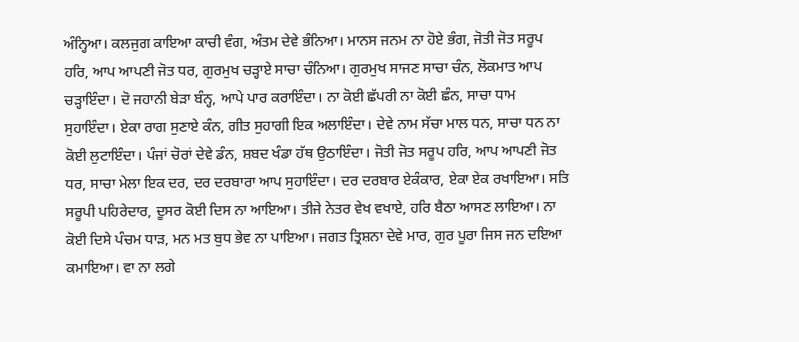ਅੰਨ੍ਹਿਆ। ਕਲਜੁਗ ਕਾਇਆ ਕਾਚੀ ਵੰਗ, ਅੰਤਮ ਦੇਵੇ ਭੰਨਿਆ। ਮਾਨਸ ਜਨਮ ਨਾ ਹੋਏ ਭੰਗ, ਜੋਤੀ ਜੋਤ ਸਰੂਪ ਹਰਿ, ਆਪ ਆਪਣੀ ਜੋਤ ਧਰ, ਗੁਰਮੁਖ ਚੜ੍ਹਾਏ ਸਾਚਾ ਚੰਨਿਆ। ਗੁਰਮੁਖ ਸਾਜਣ ਸਾਚਾ ਚੰਨ, ਲੋਕਮਾਤ ਆਪ ਚੜ੍ਹਾਇੰਦਾ। ਦੋ ਜਹਾਨੀ ਬੇੜਾ ਬੰਨ੍ਹ, ਆਪੇ ਪਾਰ ਕਰਾਇੰਦਾ। ਨਾ ਕੋਈ ਛੱਪਰੀ ਨਾ ਕੋਈ ਛੰਨ, ਸਾਚਾ ਧਾਮ ਸੁਹਾਇੰਦਾ। ਏਕਾ ਰਾਗ ਸੁਣਾਏ ਕੰਨ, ਗੀਤ ਸੁਹਾਗੀ ਇਕ ਅਲਾਇੰਦਾ। ਦੇਵੇ ਨਾਮ ਸੱਚਾ ਮਾਲ ਧਨ, ਸਾਚਾ ਧਨ ਨਾ ਕੋਈ ਲੁਟਾਇੰਦਾ। ਪੰਜਾਂ ਚੋਰਾਂ ਦੇਵੇ ਡੰਨ, ਸ਼ਬਦ ਖੰਡਾ ਹੱਥ ਉਠਾਇੰਦਾ। ਜੋਤੀ ਜੋਤ ਸਰੂਪ ਹਰਿ, ਆਪ ਆਪਣੀ ਜੋਤ ਧਰ, ਸਾਚਾ ਮੇਲਾ ਇਕ ਦਰ, ਦਰ ਦਰਬਾਰਾ ਆਪ ਸੁਹਾਇੰਦਾ। ਦਰ ਦਰਬਾਰ ਏਕੰਕਾਰ, ਏਕਾ ਏਕ ਰਖਾਇਆ। ਸਤਿ ਸਰੂਪੀ ਪਹਿਰੇਦਾਰ, ਦੂਸਰ ਕੋਈ ਦਿਸ ਨਾ ਆਇਆ। ਤੀਜੇ ਨੇਤਰ ਵੇਖ ਵਖਾਏ, ਹਰਿ ਬੈਠਾ ਆਸਣ ਲਾਇਆ। ਨਾ ਕੋਈ ਦਿਸੇ ਪੰਚਮ ਧਾੜ, ਮਨ ਮਤ ਬੁਧ ਭੇਵ ਨਾ ਪਾਇਆ। ਜਗਤ ਤ੍ਰਿਸ਼ਨਾ ਦੇਵੇ ਮਾਰ, ਗੁਰ ਪੂਰਾ ਜਿਸ ਜਨ ਦਇਆ ਕਮਾਇਆ। ਵਾ ਨਾ ਲਗੇ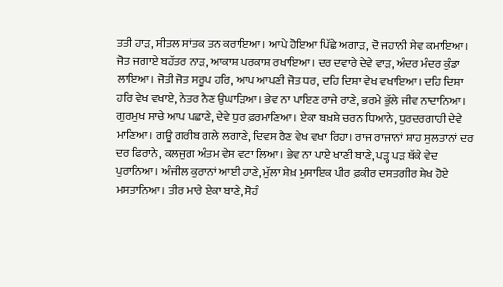ਤਤੀ ਹਾੜ, ਸੀਤਲ ਸਾਂਤਕ ਤਨ ਕਰਾਇਆ। ਆਪੇ ਹੋਇਆ ਪਿੱਛੇ ਅਗਾੜ, ਦੋ ਜਹਾਨੀ ਸੇਵ ਕਮਾਇਆ। ਜੋਤ ਜਗਾਏ ਬਹੱਤਰ ਨਾੜ, ਆਕਾਸ਼ ਪਰਕਾਸ਼ ਰਖਾਇਆ। ਦਰ ਦਵਾਰੇ ਦੇਵੇ ਵਾੜ, ਅੰਦਰ ਮੰਦਰ ਕੁੰਡਾ ਲਾਇਆ। ਜੋਤੀ ਜੋਤ ਸਰੂਪ ਹਰਿ, ਆਪ ਆਪਣੀ ਜੋਤ ਧਰ, ਦਹਿ ਦਿਸ਼ਾ ਵੇਖ ਵਖਾਇਆ। ਦਹਿ ਦਿਸ਼ਾ ਹਰਿ ਵੇਖ ਵਖਾਏ, ਨੇਤਰ ਨੈਣ ਉਘਾੜਿਆ। ਭੇਵ ਨਾ ਪਾਇਣ ਰਾਜੇ ਰਾਣੇ, ਭਰਮੇ ਭੁੱਲੇ ਜੀਵ ਨਾਦਾਨਿਆ। ਗੁਰਮੁਖ ਸਾਚੇ ਆਪ ਪਛਾਣੇ, ਦੇਵੇ ਧੁਰ ਫ਼ਰਮਾਣਿਆ। ਏਕਾ ਬਖ਼ਸ਼ੇ ਚਰਨ ਧਿਆਨੇ, ਧੁਰਦਰਗਾਹੀ ਦੇਵੇ ਮਾਣਿਆ। ਗਊ ਗਰੀਬ ਗਲੇ ਲਗਾਣੇ, ਦਿਵਸ ਰੈਣ ਵੇਖ ਵਖਾ ਰਿਹਾ। ਰਾਜ ਰਾਜਾਨਾਂ ਸ਼ਾਹ ਸੁਲਤਾਨਾਂ ਦਰ ਦਰ ਫਿਰਾਨੇ, ਕਲਜੁਗ ਅੰਤਮ ਵੇਸ ਵਟਾ ਲਿਆ। ਭੇਵ ਨਾ ਪਾਏ ਖਾਣੀ ਬਾਣੇ, ਪੜ੍ਹ ਪੜ ਥੱਕੇ ਵੇਦ ਪੁਰਾਨਿਆ। ਅੰਜੀਲ ਕੁਰਾਨਾਂ ਆਈ ਹਾਣੇ, ਮੁੱਲਾ ਸ਼ੇਖ਼ ਮੁਸਾਇਕ ਪੀਰ ਫ਼ਕੀਰ ਦਸਤਗੀਰ ਸ਼ੇਖ ਹੋਏ ਮਸਤਾਨਿਆ। ਤੀਰ ਮਾਰੇ ਏਕਾ ਬਾਣੇ, ਸੋਹੰ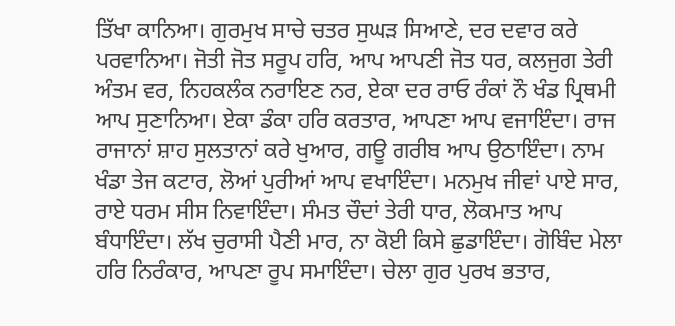ਤਿੱਖਾ ਕਾਨਿਆ। ਗੁਰਮੁਖ ਸਾਚੇ ਚਤਰ ਸੁਘੜ ਸਿਆਣੇ, ਦਰ ਦਵਾਰ ਕਰੇ ਪਰਵਾਨਿਆ। ਜੋਤੀ ਜੋਤ ਸਰੂਪ ਹਰਿ, ਆਪ ਆਪਣੀ ਜੋਤ ਧਰ, ਕਲਜੁਗ ਤੇਰੀ ਅੰਤਮ ਵਰ, ਨਿਹਕਲੰਕ ਨਰਾਇਣ ਨਰ, ਏਕਾ ਦਰ ਰਾਓ ਰੰਕਾਂ ਨੌ ਖੰਡ ਪ੍ਰਿਥਮੀ ਆਪ ਸੁਣਾਨਿਆ। ਏਕਾ ਡੰਕਾ ਹਰਿ ਕਰਤਾਰ, ਆਪਣਾ ਆਪ ਵਜਾਇੰਦਾ। ਰਾਜ ਰਾਜਾਨਾਂ ਸ਼ਾਹ ਸੁਲਤਾਨਾਂ ਕਰੇ ਖੁਆਰ, ਗਊ ਗਰੀਬ ਆਪ ਉਠਾਇੰਦਾ। ਨਾਮ ਖੰਡਾ ਤੇਜ ਕਟਾਰ, ਲੋਆਂ ਪੁਰੀਆਂ ਆਪ ਵਖਾਇੰਦਾ। ਮਨਮੁਖ ਜੀਵਾਂ ਪਾਏ ਸਾਰ, ਰਾਏ ਧਰਮ ਸੀਸ ਨਿਵਾਇੰਦਾ। ਸੰਮਤ ਚੌਦਾਂ ਤੇਰੀ ਧਾਰ, ਲੋਕਮਾਤ ਆਪ ਬੰਧਾਇੰਦਾ। ਲੱਖ ਚੁਰਾਸੀ ਪੈਣੀ ਮਾਰ, ਨਾ ਕੋਈ ਕਿਸੇ ਛੁਡਾਇੰਦਾ। ਗੋਬਿੰਦ ਮੇਲਾ ਹਰਿ ਨਿਰੰਕਾਰ, ਆਪਣਾ ਰੂਪ ਸਮਾਇੰਦਾ। ਚੇਲਾ ਗੁਰ ਪੁਰਖ ਭਤਾਰ,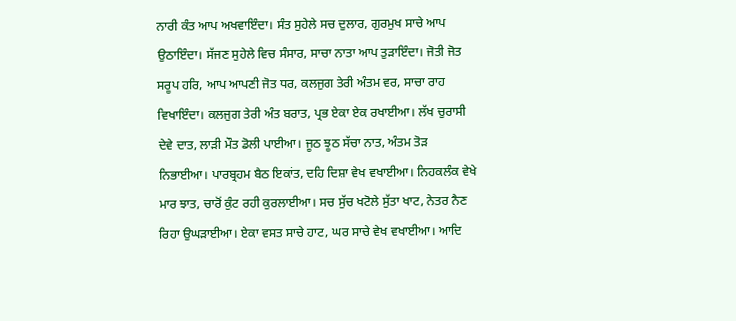ਨਾਰੀ ਕੰਤ ਆਪ ਅਖਵਾਇੰਦਾ। ਸੰਤ ਸੁਹੇਲੇ ਸਚ ਦੁਲਾਰ, ਗੁਰਮੁਖ ਸਾਚੇ ਆਪ ਉਠਾਇੰਦਾ। ਸੱਜਣ ਸੁਹੇਲੇ ਵਿਚ ਸੰਸਾਰ, ਸਾਚਾ ਨਾਤਾ ਆਪ ਤੁੜਾਇੰਦਾ। ਜੋਤੀ ਜੋਤ ਸਰੂਪ ਹਰਿ, ਆਪ ਆਪਣੀ ਜੋਤ ਧਰ, ਕਲਜੁਗ ਤੇਰੀ ਅੰਤਮ ਵਰ, ਸਾਚਾ ਰਾਹ ਵਿਖਾਇੰਦਾ। ਕਲਜੁਗ ਤੇਰੀ ਅੰਤ ਬਰਾਤ, ਪ੍ਰਭ ਏਕਾ ਏਕ ਰਖਾਈਆ। ਲੱਖ ਚੁਰਾਸੀ ਦੇਵੇ ਦਾਤ, ਲਾੜੀ ਮੌਤ ਡੋਲੀ ਪਾਈਆ। ਜੂਠ ਝੂਠ ਸੱਚਾ ਨਾਤ, ਅੰਤਮ ਤੋੜ ਨਿਭਾਈਆ। ਪਾਰਬ੍ਰਹਮ ਬੈਠ ਇਕਾਂਤ, ਦਹਿ ਦਿਸ਼ਾ ਵੇਖ ਵਖਾਈਆ। ਨਿਹਕਲੰਕ ਵੇਖੇ ਮਾਰ ਝਾਤ, ਚਾਰੋਂ ਕੁੰਟ ਰਹੀ ਕੁਰਲਾਈਆ। ਸਚ ਸੁੱਚ ਖਟੋਲੇ ਸੁੱਤਾ ਖਾਟ, ਨੇਤਰ ਨੈਣ ਰਿਹਾ ਉਘੜਾਈਆ। ਏਕਾ ਵਸਤ ਸਾਚੇ ਹਾਟ, ਘਰ ਸਾਚੇ ਵੇਖ ਵਖਾਈਆ। ਆਦਿ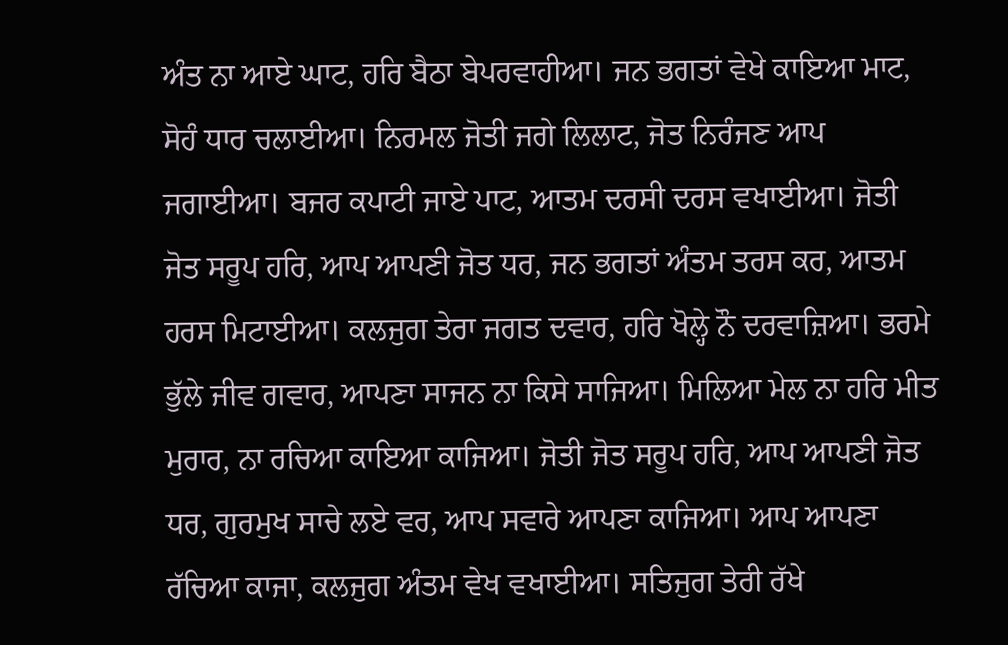ਅੰਤ ਨਾ ਆਏ ਘਾਟ, ਹਰਿ ਬੈਠਾ ਬੇਪਰਵਾਹੀਆ। ਜਨ ਭਗਤਾਂ ਵੇਖੇ ਕਾਇਆ ਮਾਟ, ਸੋਹੰ ਧਾਰ ਚਲਾਈਆ। ਨਿਰਮਲ ਜੋਤੀ ਜਗੇ ਲਿਲਾਟ, ਜੋਤ ਨਿਰੰਜਣ ਆਪ ਜਗਾਈਆ। ਬਜਰ ਕਪਾਟੀ ਜਾਏ ਪਾਟ, ਆਤਮ ਦਰਸੀ ਦਰਸ ਵਖਾਈਆ। ਜੋਤੀ ਜੋਤ ਸਰੂਪ ਹਰਿ, ਆਪ ਆਪਣੀ ਜੋਤ ਧਰ, ਜਨ ਭਗਤਾਂ ਅੰਤਮ ਤਰਸ ਕਰ, ਆਤਮ ਹਰਸ ਮਿਟਾਈਆ। ਕਲਜੁਗ ਤੇਰਾ ਜਗਤ ਦਵਾਰ, ਹਰਿ ਖੋਲ੍ਹੇ ਨੌ ਦਰਵਾਜ਼ਿਆ। ਭਰਮੇ ਭੁੱਲੇ ਜੀਵ ਗਵਾਰ, ਆਪਣਾ ਸਾਜਨ ਨਾ ਕਿਸੇ ਸਾਜਿਆ। ਮਿਲਿਆ ਮੇਲ ਨਾ ਹਰਿ ਮੀਤ ਮੁਰਾਰ, ਨਾ ਰਚਿਆ ਕਾਇਆ ਕਾਜਿਆ। ਜੋਤੀ ਜੋਤ ਸਰੂਪ ਹਰਿ, ਆਪ ਆਪਣੀ ਜੋਤ ਧਰ, ਗੁਰਮੁਖ ਸਾਚੇ ਲਏ ਵਰ, ਆਪ ਸਵਾਰੇ ਆਪਣਾ ਕਾਜਿਆ। ਆਪ ਆਪਣਾ ਰੱਚਿਆ ਕਾਜਾ, ਕਲਜੁਗ ਅੰਤਮ ਵੇਖ ਵਖਾਈਆ। ਸਤਿਜੁਗ ਤੇਰੀ ਰੱਖੇ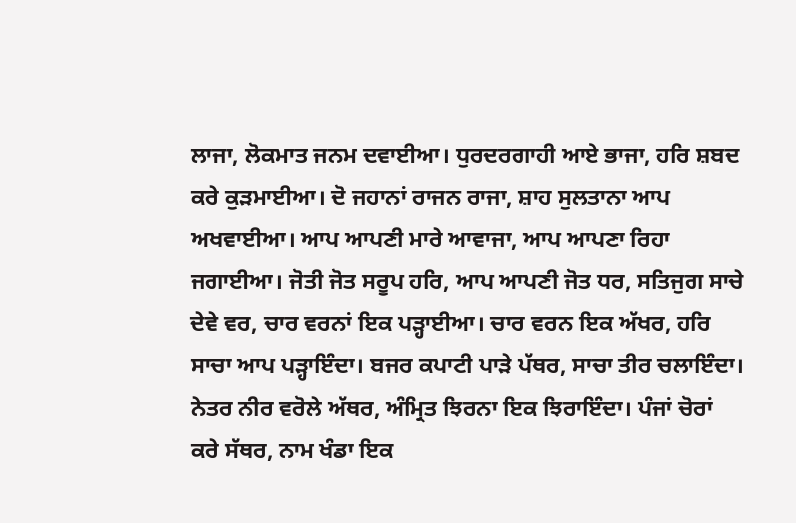ਲਾਜਾ, ਲੋਕਮਾਤ ਜਨਮ ਦਵਾਈਆ। ਧੁਰਦਰਗਾਹੀ ਆਏ ਭਾਜਾ, ਹਰਿ ਸ਼ਬਦ ਕਰੇ ਕੁੜਮਾਈਆ। ਦੋ ਜਹਾਨਾਂ ਰਾਜਨ ਰਾਜਾ, ਸ਼ਾਹ ਸੁਲਤਾਨਾ ਆਪ ਅਖਵਾਈਆ। ਆਪ ਆਪਣੀ ਮਾਰੇ ਆਵਾਜਾ, ਆਪ ਆਪਣਾ ਰਿਹਾ ਜਗਾਈਆ। ਜੋਤੀ ਜੋਤ ਸਰੂਪ ਹਰਿ, ਆਪ ਆਪਣੀ ਜੋਤ ਧਰ, ਸਤਿਜੁਗ ਸਾਚੇ ਦੇਵੇ ਵਰ, ਚਾਰ ਵਰਨਾਂ ਇਕ ਪੜ੍ਹਾਈਆ। ਚਾਰ ਵਰਨ ਇਕ ਅੱਖਰ, ਹਰਿ ਸਾਚਾ ਆਪ ਪੜ੍ਹਾਇੰਦਾ। ਬਜਰ ਕਪਾਟੀ ਪਾੜੇ ਪੱਥਰ, ਸਾਚਾ ਤੀਰ ਚਲਾਇੰਦਾ। ਨੇਤਰ ਨੀਰ ਵਰੋਲੇ ਅੱਥਰ, ਅੰਮ੍ਰਿਤ ਝਿਰਨਾ ਇਕ ਝਿਰਾਇੰਦਾ। ਪੰਜਾਂ ਚੋਰਾਂ ਕਰੇ ਸੱਥਰ, ਨਾਮ ਖੰਡਾ ਇਕ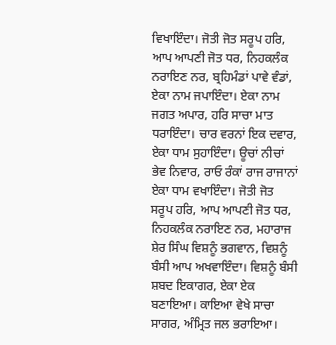ਵਿਖਾਇੰਦਾ। ਜੋਤੀ ਜੋਤ ਸਰੂਪ ਹਰਿ, ਆਪ ਆਪਣੀ ਜੋਤ ਧਰ, ਨਿਹਕਲੰਕ ਨਰਾਇਣ ਨਰ, ਬ੍ਰਹਿਮੰਡਾਂ ਪਾਵੇ ਵੰਡਾਂ, ਏਕਾ ਨਾਮ ਜਪਾਇੰਦਾ। ਏਕਾ ਨਾਮ ਜਗਤ ਅਪਾਰ, ਹਰਿ ਸਾਚਾ ਮਾਤ ਧਰਾਇੰਦਾ। ਚਾਰ ਵਰਨਾਂ ਇਕ ਦਵਾਰ, ਏਕਾ ਧਾਮ ਸੁਹਾਇੰਦਾ। ਊਚਾਂ ਨੀਚਾਂ ਭੇਵ ਨਿਵਾਰ, ਰਾਓ ਰੰਕਾਂ ਰਾਜ ਰਾਜਾਨਾਂ ਏਕਾ ਧਾਮ ਵਖਾਇੰਦਾ। ਜੋਤੀ ਜੋਤ ਸਰੂਪ ਹਰਿ, ਆਪ ਆਪਣੀ ਜੋਤ ਧਰ, ਨਿਹਕਲੰਕ ਨਰਾਇਣ ਨਰ, ਮਹਾਰਾਜ ਸ਼ੇਰ ਸਿੰਘ ਵਿਸ਼ਨੂੰ ਭਗਵਾਨ, ਵਿਸ਼ਨੂੰ ਬੰਸੀ ਆਪ ਅਖਵਾਇੰਦਾ। ਵਿਸ਼ਨੂੰ ਬੰਸੀ ਸ਼ਬਦ ਇਕਾਗਰ, ਏਕਾ ਏਕ ਬਣਾਇਆ। ਕਾਇਆ ਵੇਖੇ ਸਾਚਾ ਸਾਗਰ, ਅੰਮ੍ਰਿਤ ਜਲ ਭਰਾਇਆ।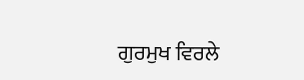ਗੁਰਮੁਖ ਵਿਰਲੇ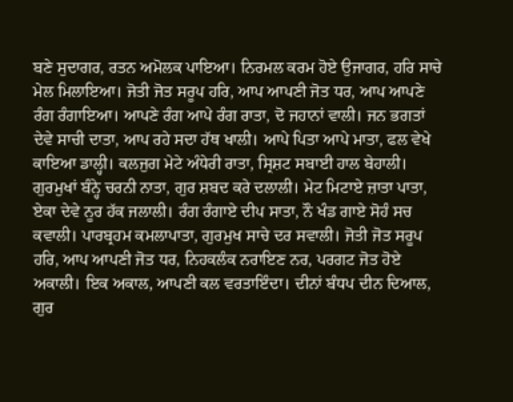ਬਣੇ ਸੁਦਾਗਰ, ਰਤਨ ਅਮੋਲਕ ਪਾਇਆ। ਨਿਰਮਲ ਕਰਮ ਹੋਏ ਉਜਾਗਰ, ਹਰਿ ਸਾਚੇ ਮੇਲ ਮਿਲਾਇਆ। ਜੋਤੀ ਜੋਤ ਸਰੂਪ ਹਰਿ, ਆਪ ਆਪਣੀ ਜੋਤ ਧਰ, ਆਪ ਆਪਣੇ ਰੰਗ ਰੰਗਾਇਆ। ਆਪਣੇ ਰੰਗ ਆਪੇ ਰੰਗ ਰਾਤਾ, ਦੋ ਜਹਾਨਾਂ ਵਾਲੀ। ਜਨ ਭਗਤਾਂ ਦੇਵੇ ਸਾਚੀ ਦਾਤਾ, ਆਪ ਰਹੇ ਸਦਾ ਹੱਥ ਖਾਲੀ। ਆਪੇ ਪਿਤਾ ਆਪੇ ਮਾਤਾ, ਫਲ ਵੇਖੇ ਕਾਇਆ ਡਾਲ੍ਹੀ। ਕਲਜੁਗ ਮੇਟੇ ਅੰਧੇਰੀ ਰਾਤਾ, ਸ੍ਰਿਸ਼ਟ ਸਬਾਈ ਹਾਲ ਬੇਹਾਲੀ। ਗੁਰਮੁਖਾਂ ਬੰਨ੍ਹੇ ਚਰਨੀ ਨਾਤਾ, ਗੁਰ ਸ਼ਬਦ ਕਰੇ ਦਲਾਲੀ। ਮੇਟ ਮਿਟਾਏ ਜ਼ਾਤਾ ਪਾਤਾ, ਏਕਾ ਦੇਵੇ ਨੂਰ ਹੱਕ ਜਲਾਲੀ। ਰੰਗ ਰੰਗਾਏ ਦੀਪ ਸਾਤਾ, ਨੌ ਖੰਡ ਗਾਏ ਸੋਹੰ ਸਚ ਕਵਾਲੀ। ਪਾਰਬ੍ਰਹਮ ਕਮਲਾਪਾਤਾ, ਗੁਰਮੁਖ ਸਾਚੇ ਦਰ ਸਵਾਲੀ। ਜੋਤੀ ਜੋਤ ਸਰੂਪ ਹਰਿ, ਆਪ ਆਪਣੀ ਜੋਤ ਧਰ, ਨਿਹਕਲੰਕ ਨਰਾਇਣ ਨਰ, ਪਰਗਟ ਜੋਤ ਹੋਏ ਅਕਾਲੀ। ਇਕ ਅਕਾਲ, ਆਪਣੀ ਕਲ ਵਰਤਾਇੰਦਾ। ਦੀਨਾਂ ਬੰਧਪ ਦੀਨ ਦਿਆਲ, ਗੁਰ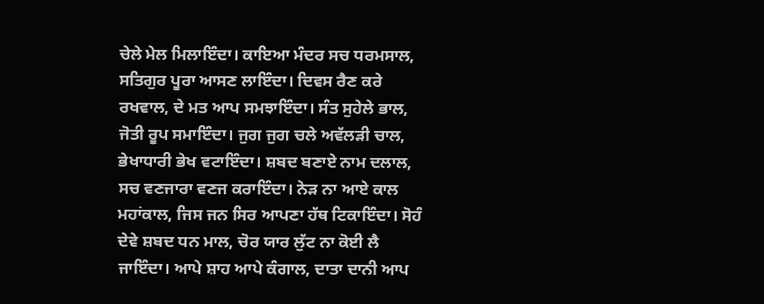ਚੇਲੇ ਮੇਲ ਮਿਲਾਇੰਦਾ। ਕਾਇਆ ਮੰਦਰ ਸਚ ਧਰਮਸਾਲ, ਸਤਿਗੁਰ ਪੂਰਾ ਆਸਣ ਲਾਇੰਦਾ। ਦਿਵਸ ਰੈਣ ਕਰੇ ਰਖਵਾਲ, ਦੇ ਮਤ ਆਪ ਸਮਝਾਇੰਦਾ। ਸੰਤ ਸੁਹੇਲੇ ਭਾਲ, ਜੋਤੀ ਰੂਪ ਸਮਾਇੰਦਾ। ਜੁਗ ਜੁਗ ਚਲੇ ਅਵੱਲੜੀ ਚਾਲ, ਭੇਖਾਧਾਰੀ ਭੇਖ ਵਟਾਇੰਦਾ। ਸ਼ਬਦ ਬਣਾਏ ਨਾਮ ਦਲਾਲ, ਸਚ ਵਣਜਾਰਾ ਵਣਜ ਕਰਾਇੰਦਾ। ਨੇੜ ਨਾ ਆਏ ਕਾਲ ਮਹਾਂਕਾਲ, ਜਿਸ ਜਨ ਸਿਰ ਆਪਣਾ ਹੱਥ ਟਿਕਾਇੰਦਾ। ਸੋਹੰ ਦੇਵੇ ਸ਼ਬਦ ਧਨ ਮਾਲ, ਚੋਰ ਯਾਰ ਲੁੱਟ ਨਾ ਕੋਈ ਲੈ ਜਾਇੰਦਾ। ਆਪੇ ਸ਼ਾਹ ਆਪੇ ਕੰਗਾਲ, ਦਾਤਾ ਦਾਨੀ ਆਪ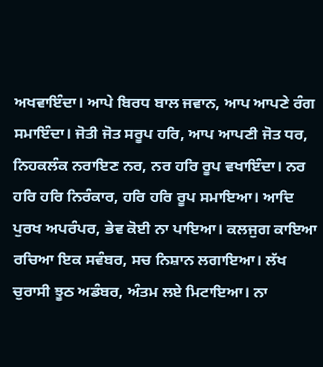ਅਖਵਾਇੰਦਾ। ਆਪੇ ਬਿਰਧ ਬਾਲ ਜਵਾਨ, ਆਪ ਆਪਣੇ ਰੰਗ ਸਮਾਇੰਦਾ। ਜੋਤੀ ਜੋਤ ਸਰੂਪ ਹਰਿ, ਆਪ ਆਪਣੀ ਜੋਤ ਧਰ, ਨਿਹਕਲੰਕ ਨਰਾਇਣ ਨਰ, ਨਰ ਹਰਿ ਰੂਪ ਵਖਾਇੰਦਾ। ਨਰ ਹਰਿ ਹਰਿ ਨਿਰੰਕਾਰ, ਹਰਿ ਹਰਿ ਰੂਪ ਸਮਾਇਆ। ਆਦਿ ਪੁਰਖ ਅਪਰੰਪਰ, ਭੇਵ ਕੋਈ ਨਾ ਪਾਇਆ। ਕਲਜੁਗ ਕਾਇਆ ਰਚਿਆ ਇਕ ਸਵੰਬਰ, ਸਚ ਨਿਸ਼ਾਨ ਲਗਾਇਆ। ਲੱਖ ਚੁਰਾਸੀ ਝੂਠ ਅਡੰਬਰ, ਅੰਤਮ ਲਏ ਮਿਟਾਇਆ। ਨਾ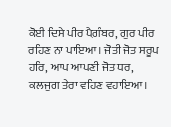ਕੋਈ ਦਿਸੇ ਪੀਰ ਪੈਗ਼ੰਬਰ, ਗੁਰ ਪੀਰ ਰਹਿਣ ਨਾ ਪਾਇਆ। ਜੋਤੀ ਜੋਤ ਸਰੂਪ ਹਰਿ, ਆਪ ਆਪਣੀ ਜੋਤ ਧਰ, ਕਲਜੁਗ ਤੇਰਾ ਵਹਿਣ ਵਹਾਇਆ।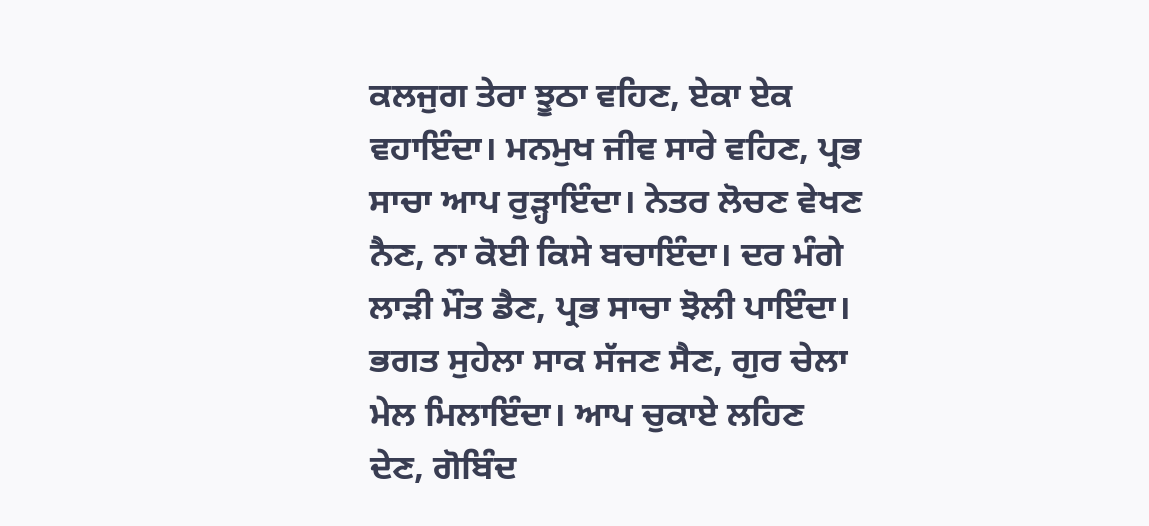ਕਲਜੁਗ ਤੇਰਾ ਝੂਠਾ ਵਹਿਣ, ਏਕਾ ਏਕ ਵਹਾਇੰਦਾ। ਮਨਮੁਖ ਜੀਵ ਸਾਰੇ ਵਹਿਣ, ਪ੍ਰਭ ਸਾਚਾ ਆਪ ਰੁੜ੍ਹਾਇੰਦਾ। ਨੇਤਰ ਲੋਚਣ ਵੇਖਣ ਨੈਣ, ਨਾ ਕੋਈ ਕਿਸੇ ਬਚਾਇੰਦਾ। ਦਰ ਮੰਗੇ ਲਾੜੀ ਮੌਤ ਡੈਣ, ਪ੍ਰਭ ਸਾਚਾ ਝੋਲੀ ਪਾਇੰਦਾ। ਭਗਤ ਸੁਹੇਲਾ ਸਾਕ ਸੱਜਣ ਸੈਣ, ਗੁਰ ਚੇਲਾ ਮੇਲ ਮਿਲਾਇੰਦਾ। ਆਪ ਚੁਕਾਏ ਲਹਿਣ ਦੇਣ, ਗੋਬਿੰਦ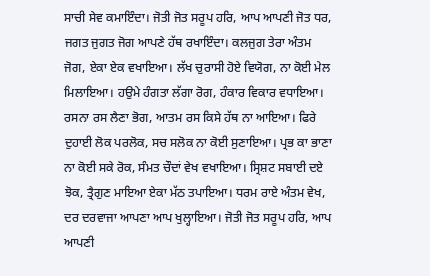ਸਾਚੀ ਸੇਵ ਕਮਾਇੰਦਾ। ਜੋਤੀ ਜੋਤ ਸਰੂਪ ਹਰਿ, ਆਪ ਆਪਣੀ ਜੋਤ ਧਰ, ਜਗਤ ਜੁਗਤ ਜੋਗ ਆਪਣੇ ਹੱਥ ਰਖਾਇੰਦਾ। ਕਲਜੁਗ ਤੇਰਾ ਅੰਤਮ ਜੋਗ, ਏਕਾ ਏਕ ਵਖਾਇਆ। ਲੱਖ ਚੁਰਾਸੀ ਹੋਏ ਵਿਯੋਗ, ਨਾ ਕੋਈ ਮੇਲ ਮਿਲਾਇਆ। ਹਉਮੇ ਹੰਗਤਾ ਲੱਗਾ ਰੋਗ, ਹੰਕਾਰ ਵਿਕਾਰ ਵਧਾਇਆ। ਰਸਨਾ ਰਸ ਲੈਣਾ ਭੋਗ, ਆਤਮ ਰਸ ਕਿਸੇ ਹੱਥ ਨਾ ਆਇਆ। ਫਿਰੇ ਦੁਹਾਈ ਲੋਕ ਪਰਲੋਕ, ਸਚ ਸਲੋਕ ਨਾ ਕੋਈ ਸੁਣਾਇਆ। ਪ੍ਰਭ ਕਾ ਭਾਣਾ ਨਾ ਕੋਈ ਸਕੇ ਰੋਕ, ਸੰਮਤ ਚੌਦਾਂ ਵੇਖ ਵਖਾਇਆ। ਸ੍ਰਿਸ਼ਟ ਸਬਾਈ ਦਏ ਝੋਕ, ਤ੍ਰੈਗੁਣ ਮਾਇਆ ਏਕਾ ਮੱਠ ਤਪਾਇਆ। ਧਰਮ ਰਾਏ ਅੰਤਮ ਵੇਖ, ਦਰ ਦਰਵਾਜਾ ਆਪਣਾ ਆਪ ਖੁਲ੍ਹਾਇਆ। ਜੋਤੀ ਜੋਤ ਸਰੂਪ ਹਰਿ, ਆਪ ਆਪਣੀ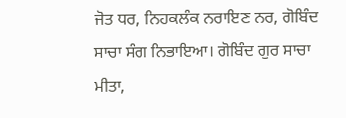ਜੋਤ ਧਰ, ਨਿਹਕਲੰਕ ਨਰਾਇਣ ਨਰ, ਗੋਬਿੰਦ ਸਾਚਾ ਸੰਗ ਨਿਭਾਇਆ। ਗੋਬਿੰਦ ਗੁਰ ਸਾਚਾ ਮੀਤਾ,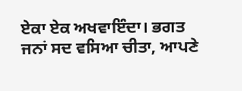ਏਕਾ ਏਕ ਅਖਵਾਇੰਦਾ। ਭਗਤ ਜਨਾਂ ਸਦ ਵਸਿਆ ਚੀਤਾ, ਆਪਣੇ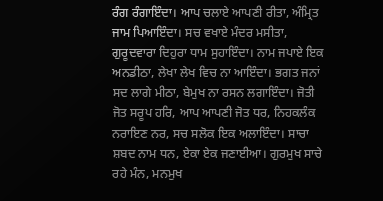ਰੰਗ ਰੰਗਾਇੰਦਾ। ਆਪ ਚਲਾਏ ਆਪਣੀ ਰੀਤਾ, ਅੰਮ੍ਰਿਤ ਜਾਮ ਪਿਆਇੰਦਾ। ਸਚ ਵਖਾਏ ਮੰਦਰ ਮਸੀਤਾ, ਗੁਰੂਦਵਾਰਾ ਦਿਹੁਰਾ ਧਾਮ ਸੁਹਾਇੰਦਾ। ਨਾਮ ਜਪਾਏ ਇਕ ਅਨਡੀਠਾ, ਲੇਖਾ ਲੇਖ ਵਿਚ ਨਾ ਆਇੰਦਾ। ਭਗਤ ਜਨਾਂ ਸਦ ਲਾਗੇ ਮੀਠਾ, ਬੇਮੁਖ ਨਾ ਰਸਨ ਲਗਾਇੰਦਾ। ਜੋਤੀ ਜੋਤ ਸਰੂਪ ਹਰਿ, ਆਪ ਆਪਣੀ ਜੋਤ ਧਰ, ਨਿਹਕਲੰਕ ਨਰਾਇਣ ਨਰ, ਸਚ ਸਲੋਕ ਇਕ ਅਲਾਇੰਦਾ। ਸਾਚਾ ਸ਼ਬਦ ਨਾਮ ਧਨ, ਏਕਾ ਏਕ ਜਣਾਈਆ। ਗੁਰਮੁਖ ਸਾਚੇ ਰਹੇ ਮੰਨ, ਮਨਮੁਖ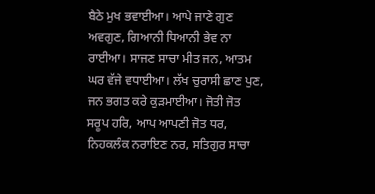ਬੈਠੇ ਮੁਖ ਭਵਾਈਆ। ਆਪੇ ਜਾਣੇ ਗੁਣ ਅਵਗੁਣ, ਗਿਆਨੀ ਧਿਆਨੀ ਭੇਵ ਨਾ ਰਾਈਆ। ਸਾਜਣ ਸਾਚਾ ਮੀਤ ਜਨ, ਆਤਮ ਘਰ ਵੱਜੇ ਵਧਾਈਆ। ਲੱਖ ਚੁਰਾਸੀ ਛਾਣ ਪੁਣ, ਜਨ ਭਗਤ ਕਰੇ ਕੁੜਮਾਈਆ। ਜੋਤੀ ਜੋਤ ਸਰੂਪ ਹਰਿ, ਆਪ ਆਪਣੀ ਜੋਤ ਧਰ, ਨਿਹਕਲੰਕ ਨਰਾਇਣ ਨਰ, ਸਤਿਗੁਰ ਸਾਚਾ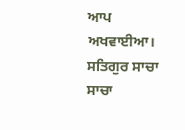ਆਪ ਅਖਵਾਈਆ। ਸਤਿਗੁਰ ਸਾਚਾ ਸਾਚਾ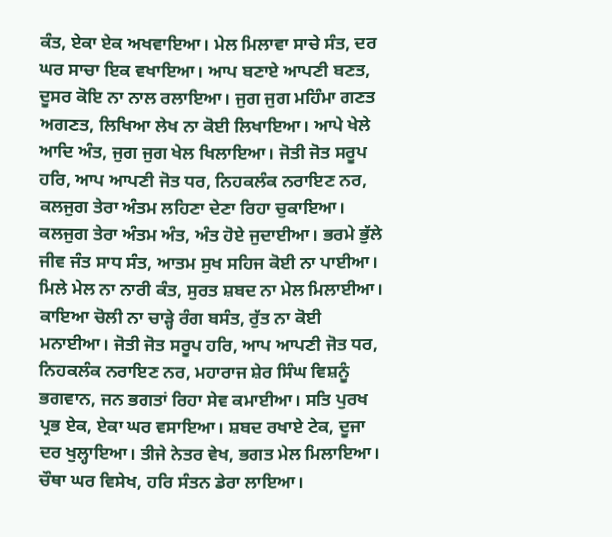ਕੰਤ, ਏਕਾ ਏਕ ਅਖਵਾਇਆ। ਮੇਲ ਮਿਲਾਵਾ ਸਾਚੇ ਸੰਤ, ਦਰ ਘਰ ਸਾਚਾ ਇਕ ਵਖਾਇਆ। ਆਪ ਬਣਾਏ ਆਪਣੀ ਬਣਤ, ਦੂਸਰ ਕੋਇ ਨਾ ਨਾਲ ਰਲਾਇਆ। ਜੁਗ ਜੁਗ ਮਹਿੰਮਾ ਗਣਤ ਅਗਣਤ, ਲਿਖਿਆ ਲੇਖ ਨਾ ਕੋਈ ਲਿਖਾਇਆ। ਆਪੇ ਖੇਲੇ ਆਦਿ ਅੰਤ, ਜੁਗ ਜੁਗ ਖੇਲ ਖਿਲਾਇਆ। ਜੋਤੀ ਜੋਤ ਸਰੂਪ ਹਰਿ, ਆਪ ਆਪਣੀ ਜੋਤ ਧਰ, ਨਿਹਕਲੰਕ ਨਰਾਇਣ ਨਰ, ਕਲਜੁਗ ਤੇਰਾ ਅੰਤਮ ਲਹਿਣਾ ਦੇਣਾ ਰਿਹਾ ਚੁਕਾਇਆ। ਕਲਜੁਗ ਤੇਰਾ ਅੰਤਮ ਅੰਤ, ਅੰਤ ਹੋਏ ਜੁਦਾਈਆ। ਭਰਮੇ ਭੁੱਲੇ ਜੀਵ ਜੰਤ ਸਾਧ ਸੰਤ, ਆਤਮ ਸੁਖ ਸਹਿਜ ਕੋਈ ਨਾ ਪਾਈਆ। ਮਿਲੇ ਮੇਲ ਨਾ ਨਾਰੀ ਕੰਤ, ਸੁਰਤ ਸ਼ਬਦ ਨਾ ਮੇਲ ਮਿਲਾਈਆ। ਕਾਇਆ ਚੋਲੀ ਨਾ ਚਾੜ੍ਹੇ ਰੰਗ ਬਸੰਤ, ਰੁੱਤ ਨਾ ਕੋਈ ਮਨਾਈਆ। ਜੋਤੀ ਜੋਤ ਸਰੂਪ ਹਰਿ, ਆਪ ਆਪਣੀ ਜੋਤ ਧਰ, ਨਿਹਕਲੰਕ ਨਰਾਇਣ ਨਰ, ਮਹਾਰਾਜ ਸ਼ੇਰ ਸਿੰਘ ਵਿਸ਼ਨੂੰ ਭਗਵਾਨ, ਜਨ ਭਗਤਾਂ ਰਿਹਾ ਸੇਵ ਕਮਾਈਆ। ਸਤਿ ਪੁਰਖ ਪ੍ਰਭ ਏਕ, ਏਕਾ ਘਰ ਵਸਾਇਆ। ਸ਼ਬਦ ਰਖਾਏ ਟੇਕ, ਦੂਜਾ ਦਰ ਖੁਲ੍ਹਾਇਆ। ਤੀਜੇ ਨੇਤਰ ਵੇਖ, ਭਗਤ ਮੇਲ ਮਿਲਾਇਆ। ਚੌਥਾ ਘਰ ਵਿਸੇਖ, ਹਰਿ ਸੰਤਨ ਡੇਰਾ ਲਾਇਆ।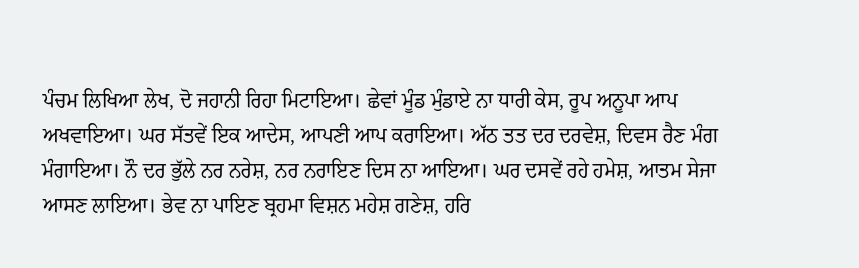ਪੰਚਮ ਲਿਖਿਆ ਲੇਖ, ਦੋ ਜਹਾਨੀ ਰਿਹਾ ਮਿਟਾਇਆ। ਛੇਵਾਂ ਮੂੰਡ ਮੁੰਡਾਏ ਨਾ ਧਾਰੀ ਕੇਸ, ਰੂਪ ਅਨੂਪਾ ਆਪ ਅਖਵਾਇਆ। ਘਰ ਸੱਤਵੇਂ ਇਕ ਆਦੇਸ, ਆਪਣੀ ਆਪ ਕਰਾਇਆ। ਅੱਠ ਤਤ ਦਰ ਦਰਵੇਸ਼, ਦਿਵਸ ਰੈਣ ਮੰਗ ਮੰਗਾਇਆ। ਨੌ ਦਰ ਭੁੱਲੇ ਨਰ ਨਰੇਸ਼, ਨਰ ਨਰਾਇਣ ਦਿਸ ਨਾ ਆਇਆ। ਘਰ ਦਸਵੇਂ ਰਹੇ ਹਮੇਸ਼, ਆਤਮ ਸੇਜਾ ਆਸਣ ਲਾਇਆ। ਭੇਵ ਨਾ ਪਾਇਣ ਬ੍ਰਹਮਾ ਵਿਸ਼ਨ ਮਹੇਸ਼ ਗਣੇਸ਼, ਹਰਿ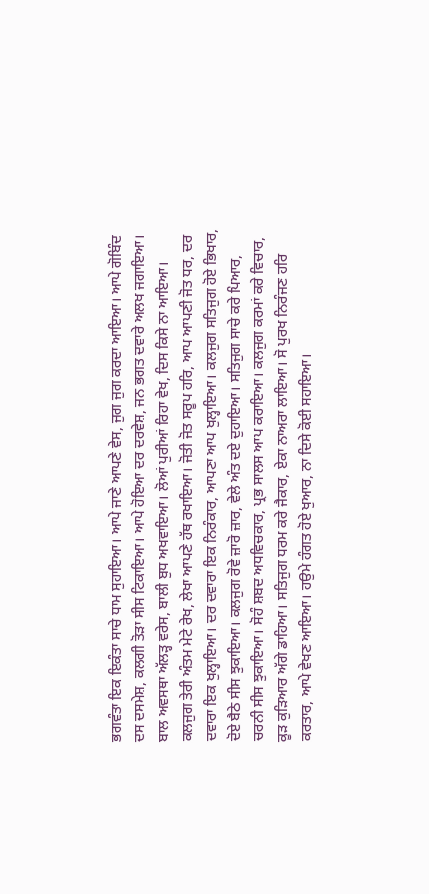ਭਗਵੰਤਾ ਇਕ ਇਕੰਤਾ ਸਾਚੇ ਧਾਮ ਸੁਹਾਇਆ। ਆਪੇ ਜਾਣੇ ਆਪਣੇ ਵੇਸ, ਜੁਗ ਜੁਗ ਕਰਦਾ ਆਇਆ। ਆਪੇ ਗੋਬਿੰਦ ਦਸ ਦਸਮੇਸ਼, ਕਲਗੀ ਤੋੜਾ ਸੀਸ ਟਿਕਾਇਆ। ਆਪੇ ਹੋਇਆ ਦਰ ਦਰਵੇਸ਼, ਜਨ ਭਗਤ ਦਵਾਰੇ ਅਲਖ ਜਗਾਇਆ। ਬਾਲ ਅਵਸਥਾ ਅੱਲੜ੍ਹ ਵਰੇਸ, ਬਾਲੀ ਬੁਧ ਅਖਵਾਇਆ। ਲੋਆਂ ਪੁਰੀਆਂ ਰਿਹਾ ਵੇਖ, ਦਿਸ ਕਿਸੇ ਨਾ ਆਇਆ। ਕਲਜੁਗ ਤੇਰੀ ਅੰਤਮ ਮੇਟੇ ਰੇਖ, ਲੇਖਾ ਆਪਣੇ ਹੱਥ ਰਖਾਇਆ। ਜੋਤੀ ਜੋਤ ਸਰੂਪ ਹਰਿ, ਆਪ ਆਪਣੀ ਜੋਤ ਧਰ, ਦਰ ਦਵਾਰਾ ਇਕ ਖੁਲ੍ਹਾਇਆ। ਦਰ ਦਵਾਰਾ ਇਕ ਨਿਰੰਕਾਰ, ਆਪਣਾ ਆਪ ਖੁਲ੍ਹਾਇਆ। ਕਲਜੁਗ ਸਤਿਜੁਗ ਹੋਏ ਭਿਖਾਰ, ਦੋਏ ਬੈਠੇ ਸੀਸ ਝੁਕਾਇਆ। ਕਲਜੁਗ ਰੋਵੇ ਜ਼ਾਰੋ ਜ਼ਾਰ, ਵੇਲੇ ਅੰਤ ਦਏ ਦੁਹਾਇਆ। ਸਤਿਜੁਗ ਸਾਚੇ ਕਰੇ ਪਿਆਰ, ਚਰਨੀ ਸੀਸ ਝੁਕਾਇਆ। ਸੋਹੰ ਸ਼ਬਦ ਅਧਵਿਚਕਾਰ, ਪ੍ਰਭ ਸਾਲਸ ਆਪ ਕਰਾਇਆ। ਕਲਜੁਗ ਕਰਮਾਂ ਕਰੇ ਵਿਚਾਰ, ਕੂੜ ਕੁੜਿਆਰ ਅੱਗੇ ਡਾਹਿਆ। ਸਤਿਜੁਗ ਧਰਮ ਕਰੇ ਜੈਕਾਰ, ਏਕਾ ਨਾਅਰਾ ਲਾਇਆ। ਸੋ ਪੁਰਖ ਨਿਰੰਜਣ ਹਰਿ ਕਰਤਾਰ, ਆਪੇ ਵੇਖਣ ਆਇਆ। ਹਉਮੇ ਹੰਗਤ ਹੋਏ ਖੁਆਰ, ਨਾ ਦਿਸੇ ਕੋਈ ਸਹਾਇਆ।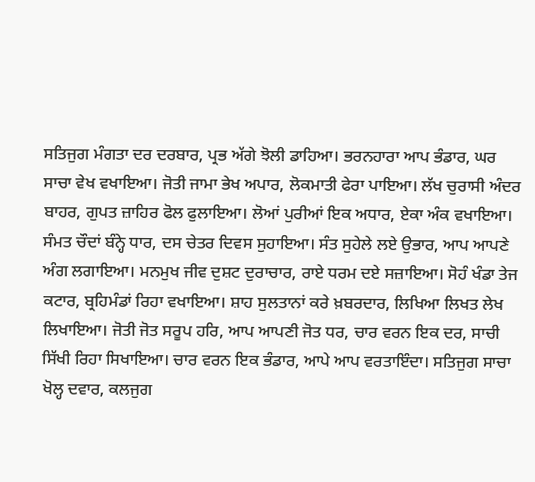ਸਤਿਜੁਗ ਮੰਗਤਾ ਦਰ ਦਰਬਾਰ, ਪ੍ਰਭ ਅੱਗੇ ਝੋਲੀ ਡਾਹਿਆ। ਭਰਨਹਾਰਾ ਆਪ ਭੰਡਾਰ, ਘਰ ਸਾਚਾ ਵੇਖ ਵਖਾਇਆ। ਜੋਤੀ ਜਾਮਾ ਭੇਖ ਅਪਾਰ, ਲੋਕਮਾਤੀ ਫੇਰਾ ਪਾਇਆ। ਲੱਖ ਚੁਰਾਸੀ ਅੰਦਰ ਬਾਹਰ, ਗੁਪਤ ਜ਼ਾਹਿਰ ਫੋਲ ਫੁਲਾਇਆ। ਲੋਆਂ ਪੁਰੀਆਂ ਇਕ ਅਧਾਰ, ਏਕਾ ਅੰਕ ਵਖਾਇਆ। ਸੰਮਤ ਚੌਦਾਂ ਬੰਨ੍ਹੇ ਧਾਰ, ਦਸ ਚੇਤਰ ਦਿਵਸ ਸੁਹਾਇਆ। ਸੰਤ ਸੁਹੇਲੇ ਲਏ ਉਭਾਰ, ਆਪ ਆਪਣੇ ਅੰਗ ਲਗਾਇਆ। ਮਨਮੁਖ ਜੀਵ ਦੁਸ਼ਟ ਦੁਰਾਚਾਰ, ਰਾਏ ਧਰਮ ਦਏ ਸਜ਼ਾਇਆ। ਸੋਹੰ ਖੰਡਾ ਤੇਜ ਕਟਾਰ, ਬ੍ਰਹਿਮੰਡਾਂ ਰਿਹਾ ਵਖਾਇਆ। ਸ਼ਾਹ ਸੁਲਤਾਨਾਂ ਕਰੇ ਖ਼ਬਰਦਾਰ, ਲਿਖਿਆ ਲਿਖਤ ਲੇਖ ਲਿਖਾਇਆ। ਜੋਤੀ ਜੋਤ ਸਰੂਪ ਹਰਿ, ਆਪ ਆਪਣੀ ਜੋਤ ਧਰ, ਚਾਰ ਵਰਨ ਇਕ ਦਰ, ਸਾਚੀ ਸਿੱਖੀ ਰਿਹਾ ਸਿਖਾਇਆ। ਚਾਰ ਵਰਨ ਇਕ ਭੰਡਾਰ, ਆਪੇ ਆਪ ਵਰਤਾਇੰਦਾ। ਸਤਿਜੁਗ ਸਾਚਾ ਖੋਲ੍ਹ ਦਵਾਰ, ਕਲਜੁਗ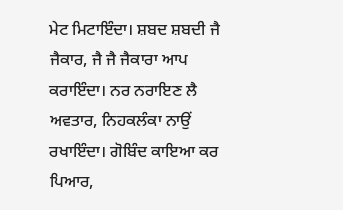ਮੇਟ ਮਿਟਾਇੰਦਾ। ਸ਼ਬਦ ਸ਼ਬਦੀ ਜੈ ਜੈਕਾਰ, ਜੈ ਜੈ ਜੈਕਾਰਾ ਆਪ ਕਰਾਇੰਦਾ। ਨਰ ਨਰਾਇਣ ਲੈ ਅਵਤਾਰ, ਨਿਹਕਲੰਕਾ ਨਾਉਂ ਰਖਾਇੰਦਾ। ਗੋਬਿੰਦ ਕਾਇਆ ਕਰ ਪਿਆਰ,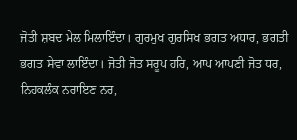ਜੋਤੀ ਸ਼ਬਦ ਮੇਲ ਮਿਲਾਇੰਦਾ। ਗੁਰਮੁਖ ਗੁਰਸਿਖ ਭਗਤ ਅਧਾਰ, ਭਗਤੀ ਭਗਤ ਸੇਵਾ ਲਾਇੰਦਾ। ਜੋਤੀ ਜੋਤ ਸਰੂਪ ਹਰਿ, ਆਪ ਆਪਣੀ ਜੋਤ ਧਰ, ਨਿਹਕਲੰਕ ਨਰਾਇਣ ਨਰ,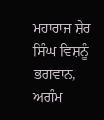ਮਹਾਰਾਜ ਸ਼ੇਰ ਸਿੰਘ ਵਿਸ਼ਨੂੰ ਭਗਵਾਨ, ਅਗੰਮ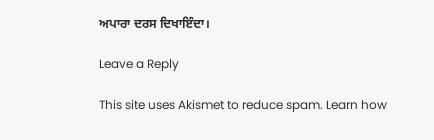ਅਪਾਰਾ ਦਰਸ ਦਿਖਾਇੰਦਾ।

Leave a Reply

This site uses Akismet to reduce spam. Learn how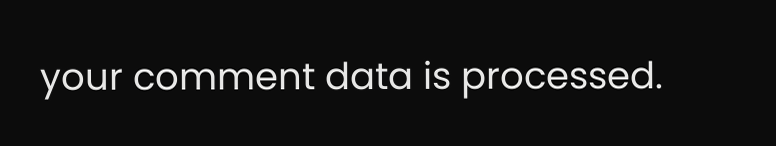your comment data is processed.